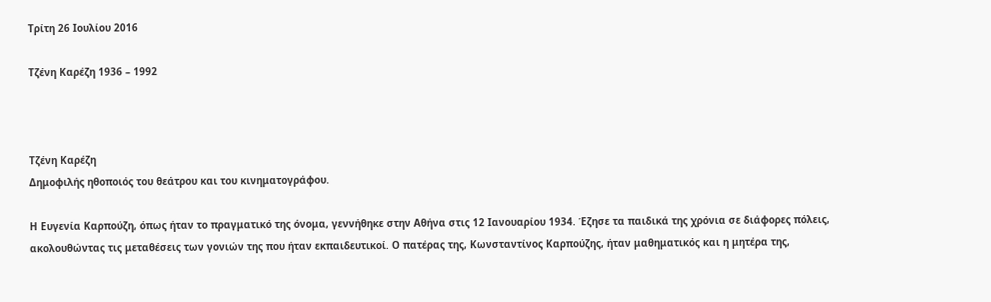Τρίτη 26 Ιουλίου 2016

Τζένη Καρέζη 1936 – 1992



Τζένη Καρέζη
Δημοφιλής ηθοποιός του θεάτρου και του κινηματογράφου.

Η Ευγενία Καρπούζη, όπως ήταν το πραγματικό της όνομα, γεννήθηκε στην Αθήνα στις 12 Ιανουαρίου 1934. Έζησε τα παιδικά της χρόνια σε διάφορες πόλεις, ακολουθώντας τις μεταθέσεις των γονιών της που ήταν εκπαιδευτικοί. Ο πατέρας της, Κωνσταντίνος Καρπούζης, ήταν μαθηματικός και η μητέρα της,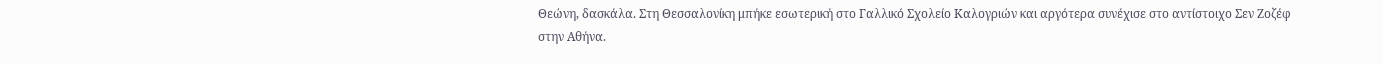Θεώνη, δασκάλα. Στη Θεσσαλονίκη μπήκε εσωτερική στο Γαλλικό Σχολείο Καλογριών και αργότερα συνέχισε στο αντίστοιχο Σεν Ζοζέφ στην Αθήνα.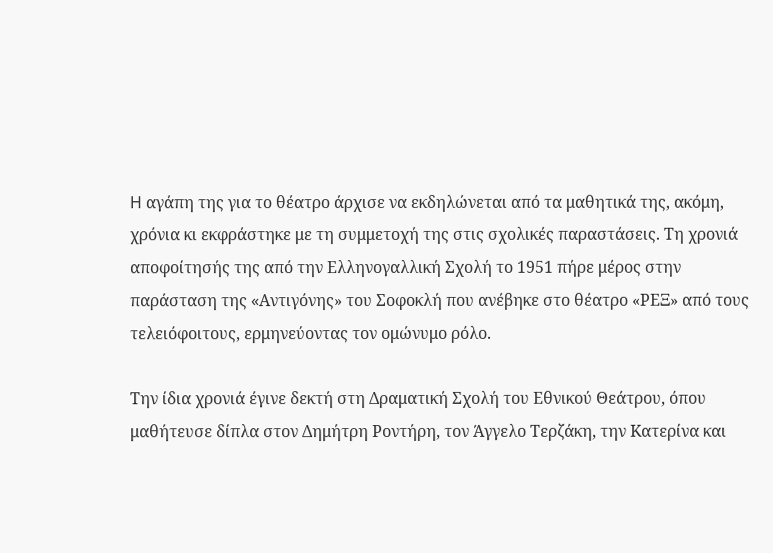H αγάπη της για το θέατρο άρχισε να εκδηλώνεται από τα μαθητικά της, ακόμη, χρόνια κι εκφράστηκε με τη συμμετοχή της στις σχολικές παραστάσεις. Τη χρονιά αποφοίτησής της από την Ελληνογαλλική Σχολή το 1951 πήρε μέρος στην παράσταση της «Aντιγόνης» του Σοφοκλή που ανέβηκε στο θέατρο «ΡΕΞ» από τους τελειόφοιτους, ερμηνεύοντας τον ομώνυμο ρόλο.

Την ίδια χρονιά έγινε δεκτή στη Δραματική Σχολή του Εθνικού Θεάτρου, όπου μαθήτευσε δίπλα στον Δημήτρη Pοντήρη, τον Άγγελο Tερζάκη, την Kατερίνα και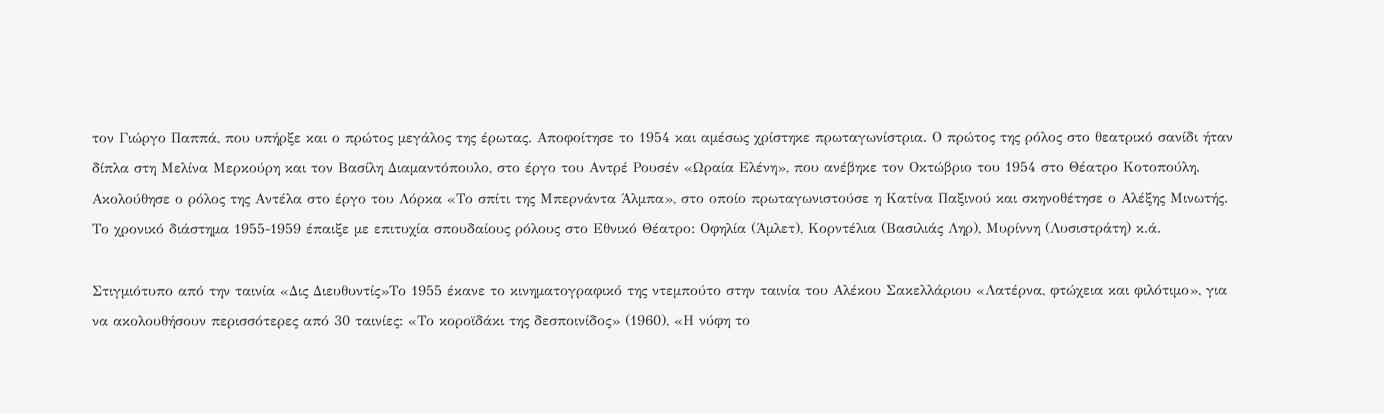τον Γιώργο Παππά, που υπήρξε και ο πρώτος μεγάλος της έρωτας. Αποφοίτησε το 1954 και αμέσως χρίστηκε πρωταγωνίστρια. Ο πρώτος της ρόλος στο θεατρικό σανίδι ήταν δίπλα στη Μελίνα Μερκούρη και τον Βασίλη Διαμαντόπουλο, στο έργο του Αντρέ Ρουσέν «Ωραία Ελένη», που ανέβηκε τον Οκτώβριο του 1954 στο Θέατρο Κοτοπούλη. Ακολούθησε ο ρόλος της Αντέλα στο έργο του Λόρκα «Το σπίτι της Μπερνάντα Άλμπα», στο οποίο πρωταγωνιστούσε η Κατίνα Παξινού και σκηνοθέτησε ο Αλέξης Μινωτής. Το χρονικό διάστημα 1955-1959 έπαιξε με επιτυχία σπουδαίους ρόλους στο Εθνικό Θέατρο: Οφηλία (Άμλετ), Κορντέλια (Βασιλιάς Ληρ), Μυρίννη (Λυσιστράτη) κ.ά.

Στιγμιότυπο από την ταινία «Δις Διευθυντίς»Το 1955 έκανε το κινηματογραφικό της ντεμπούτο στην ταινία του Αλέκου Σακελλάριου «Λατέρνα, φτώχεια και φιλότιμο», για να ακολουθήσουν περισσότερες από 30 ταινίες: «Το κοροϊδάκι της δεσποινίδος» (1960), «Η νύφη το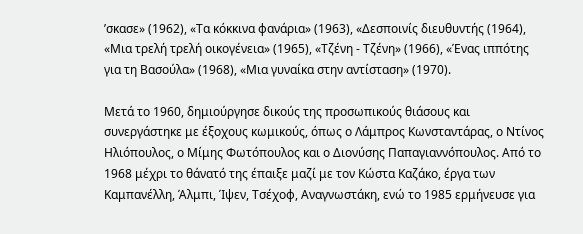’σκασε» (1962), «Τα κόκκινα φανάρια» (1963), «Δεσποινίς διευθυντής (1964), «Μια τρελή τρελή οικογένεια» (1965), «Τζένη - Τζένη» (1966), «Ένας ιππότης για τη Βασούλα» (1968), «Μια γυναίκα στην αντίσταση» (1970).

Μετά το 1960, δημιούργησε δικούς της προσωπικούς θιάσους και συνεργάστηκε με έξοχους κωμικούς, όπως ο Λάμπρος Κωνσταντάρας, ο Ντίνος Ηλιόπουλος, ο Μίμης Φωτόπουλος και ο Διονύσης Παπαγιαννόπουλος. Από το 1968 μέχρι το θάνατό της έπαιξε μαζί με τον Κώστα Καζάκο, έργα των Καμπανέλλη, Άλμπι, Ίψεν, Τσέχοφ, Αναγνωστάκη, ενώ το 1985 ερμήνευσε για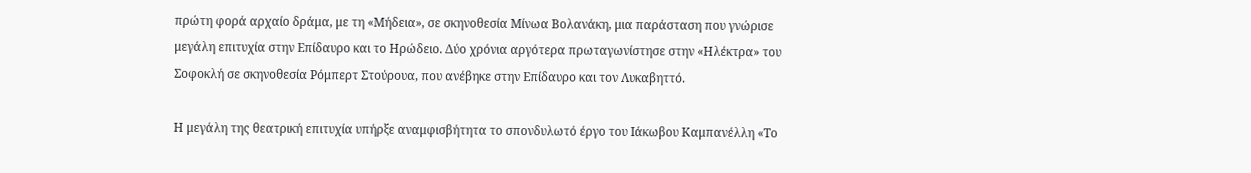πρώτη φορά αρχαίο δράμα, με τη «Μήδεια», σε σκηνοθεσία Μίνωα Bολανάκη, μια παράσταση που γνώρισε μεγάλη επιτυχία στην Επίδαυρο και το Ηρώδειο. Δύο χρόνια αργότερα πρωταγωνίστησε στην «Ηλέκτρα» του Σοφοκλή σε σκηνοθεσία Ρόμπερτ Στούρουα, που ανέβηκε στην Επίδαυρο και τον Λυκαβηττό.

Η μεγάλη της θεατρική επιτυχία υπήρξε αναμφισβήτητα το σπονδυλωτό έργο του Ιάκωβου Καμπανέλλη «Το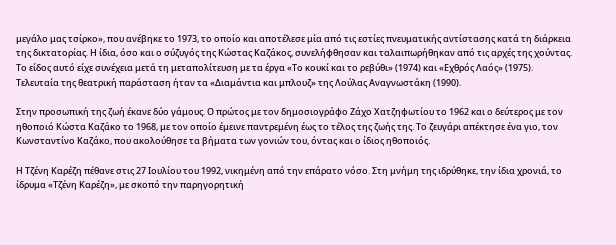μεγάλο μας τσίρκο», που ανέβηκε το 1973, το οποίο και αποτέλεσε μία από τις εστίες πνευματικής αντίστασης κατά τη διάρκεια της δικτατορίας. Η ίδια, όσο και ο σύζυγός της Κώστας Καζάκος, συνελήφθησαν και ταλαιπωρήθηκαν από τις αρχές της χούντας. Το είδος αυτό είχε συνέχεια μετά τη μεταπολίτευση με τα έργα «Το κουκί και το ρεβύθι» (1974) και «Εχθρός Λαός» (1975). Τελευταία της θεατρική παράσταση ήταν τα «Διαμάντια και μπλουζ» της Λούλας Αναγνωστάκη (1990).

Στην προσωπική της ζωή έκανε δύο γάμους. Ο πρώτος με τον δημοσιογράφο Ζάχο Χατζηφωτίου το 1962 και ο δεύτερος με τον ηθοποιό Κώστα Καζάκο το 1968, με τον οποίο έμεινε παντρεμένη έως το τέλος της ζωής της. Το ζευγάρι απέκτησε ένα γιο, τον Κωνσταντίνο Καζάκο, που ακολούθησε τα βήματα των γονιών του, όντας και ο ίδιος ηθοποιός.

Η Τζένη Καρέζη πέθανε στις 27 Ιουλίου του 1992, νικημένη από την επάρατο νόσο. Στη μνήμη της ιδρύθηκε, την ίδια χρονιά, το ίδρυμα «Τζένη Καρέζη», με σκοπό την παρηγορητική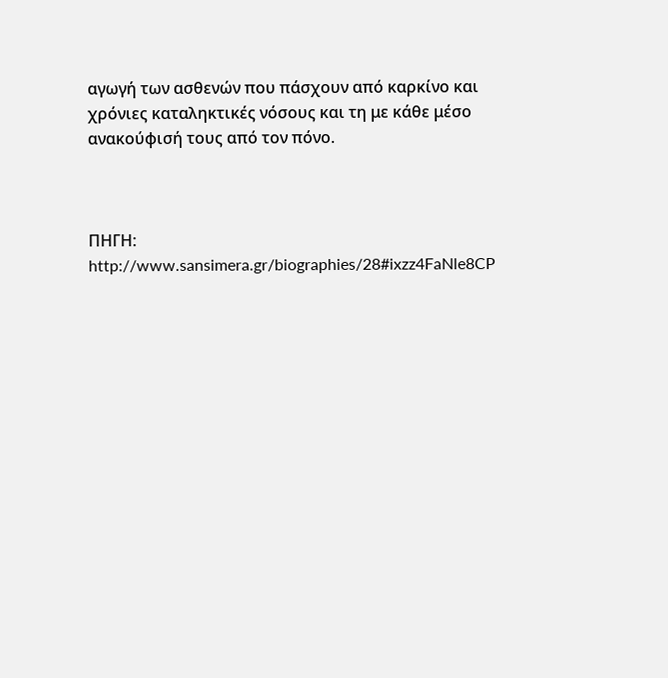αγωγή των ασθενών που πάσχουν από καρκίνο και χρόνιες καταληκτικές νόσους και τη με κάθε μέσο ανακούφισή τους από τον πόνο.



ΠΗΓΗ: http://www.sansimera.gr/biographies/28#ixzz4FaNle8CP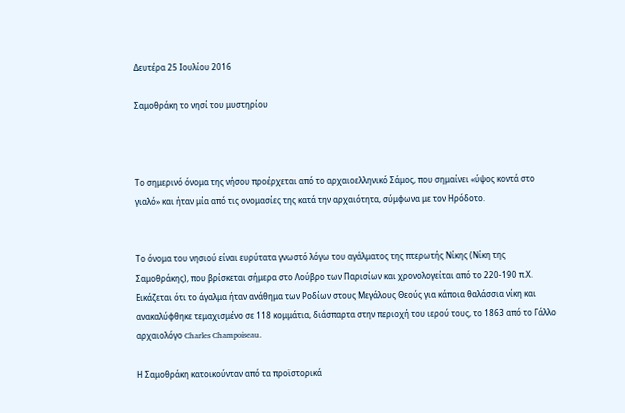Δευτέρα 25 Ιουλίου 2016

Σαμοθράκη το νησί του μυστηρίου



Το σημερινό όνομα της νήσου προέρχεται από το αρχαιοελληνικό Σάμος, που σημαίνει «ύψος κοντά στο γιαλό» και ήταν μία από τις ονομασίες της κατά την αρχαιότητα, σύμφωνα με τον Ηρόδοτο.


Το όνομα του νησιού είναι ευρύτατα γνωστό λόγω του αγάλματος της πτερωτής Νίκης (Νίκη της Σαμοθράκης), που βρίσκεται σήμερα στο Λούβρο των Παρισίων και χρονολογείται από το 220-190 π.Χ. Εικάζεται ότι το άγαλμα ήταν ανάθημα των Ροδίων στους Μεγάλους Θεούς για κάποια θαλάσσια νίκη και ανακαλύφθηκε τεμαχισμένο σε 118 κομμάτια, διάσπαρτα στην περιοχή του ιερού τους, το 1863 από το Γάλλο αρχαιολόγο Charles Champoiseau.

Η Σαμοθράκη κατοικούνταν από τα προϊστορικά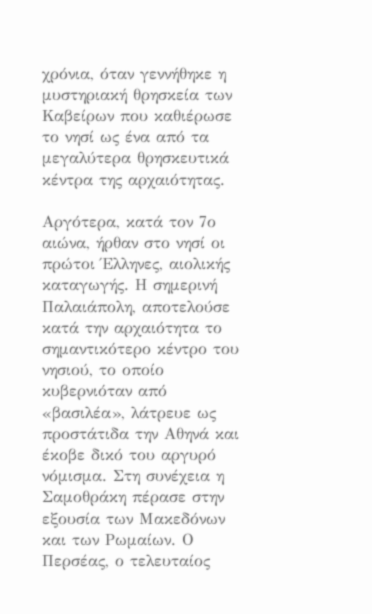χρόνια, όταν γεννήθηκε η μυστηριακή θρησκεία των Καβείρων που καθιέρωσε το νησί ως ένα από τα μεγαλύτερα θρησκευτικά κέντρα της αρχαιότητας.

Αργότερα, κατά τον 7ο αιώνα, ήρθαν στο νησί οι πρώτοι Έλληνες, αιολικής καταγωγής. Η σημερινή Παλαιάπολη, αποτελούσε κατά την αρχαιότητα το σημαντικότερο κέντρο του νησιού, το οποίο κυβερνιόταν από «βασιλέα», λάτρευε ως προστάτιδα την Αθηνά και έκοβε δικό του αργυρό νόμισμα. Στη συνέχεια η Σαμοθράκη πέρασε στην εξουσία των Μακεδόνων και των Ρωμαίων. Ο Περσέας, ο τελευταίος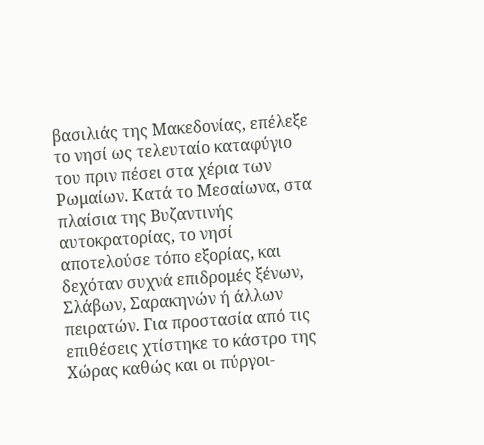βασιλιάς της Μακεδονίας, επέλεξε το νησί ως τελευταίο καταφύγιο του πριν πέσει στα χέρια των Ρωμαίων. Κατά το Μεσαίωνα, στα πλαίσια της Βυζαντινής αυτοκρατορίας, το νησί αποτελούσε τόπο εξορίας, και δεχόταν συχνά επιδρομές ξένων, Σλάβων, Σαρακηνών ή άλλων πειρατών. Για προστασία από τις επιθέσεις χτίστηκε το κάστρο της Χώρας καθώς και οι πύργοι-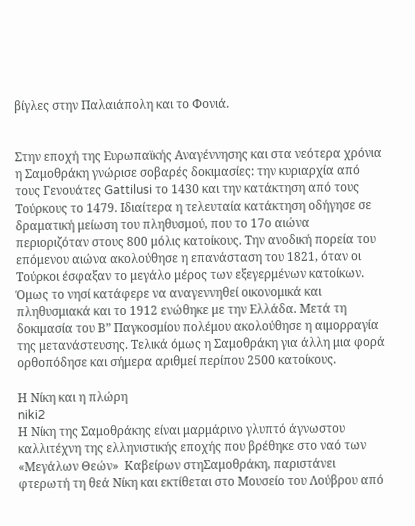βίγλες στην Παλαιάπολη και το Φονιά.


Στην εποχή της Ευρωπαϊκής Αναγέννησης και στα νεότερα χρόνια η Σαμοθράκη γνώρισε σοβαρές δοκιμασίες: την κυριαρχία από τους Γενουάτες Gattilusi το 1430 και την κατάκτηση από τους Τούρκους το 1479. Ιδιαίτερα η τελευταία κατάκτηση οδήγησε σε δραματική μείωση του πληθυσμού, που το 17ο αιώνα περιοριζόταν στους 800 μόλις κατοίκους. Την ανοδική πορεία του επόμενου αιώνα ακολούθησε η επανάσταση του 1821, όταν οι Τούρκοι έσφαξαν το μεγάλο μέρος των εξεγερμένων κατοίκων. Όμως το νησί κατάφερε να αναγεννηθεί οικονομικά και πληθυσμιακά και το 1912 ενώθηκε με την Ελλάδα. Μετά τη δοκιμασία του Β” Παγκοσμίου πολέμου ακολούθησε η αιμορραγία της μετανάστευσης. Τελικά όμως η Σαμοθράκη για άλλη μια φορά ορθοπόδησε και σήμερα αριθμεί περίπου 2500 κατοίκους.

Η Νίκη και η πλώρη
niki2
Η Νίκη της Σαμοθράκης είναι μαρμάρινο γλυπτό άγνωστου καλλιτέχνη της ελληνιστικής εποχής που βρέθηκε στο ναό των «Μεγάλων Θεών»  Καβείρων στηΣαμοθράκη, παριστάνει φτερωτή τη θεά Νίκη και εκτίθεται στο Μουσείο του Λούβρου από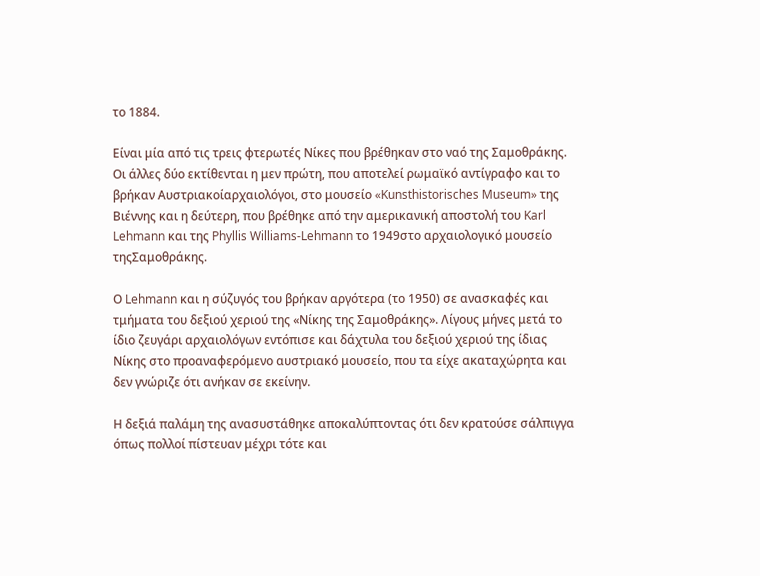το 1884.

Είναι μία από τις τρεις φτερωτές Νίκες που βρέθηκαν στο ναό της Σαμοθράκης.
Οι άλλες δύο εκτίθενται η μεν πρώτη, που αποτελεί ρωμαϊκό αντίγραφο και το βρήκαν Αυστριακοίαρχαιολόγοι, στο μουσείο «Kunsthistorisches Museum» της Βιέννης και η δεύτερη, που βρέθηκε από την αμερικανική αποστολή του Karl Lehmann και της Phyllis Williams-Lehmann το 1949στο αρχαιολογικό μουσείο τηςΣαμοθράκης.

Ο Lehmann και η σύζυγός του βρήκαν αργότερα (το 1950) σε ανασκαφές και τμήματα του δεξιού χεριού της «Νίκης της Σαμοθράκης». Λίγους μήνες μετά το ίδιο ζευγάρι αρχαιολόγων εντόπισε και δάχτυλα του δεξιού χεριού της ίδιας Νίκης στο προαναφερόμενο αυστριακό μουσείο, που τα είχε ακαταχώρητα και δεν γνώριζε ότι ανήκαν σε εκείνην.

Η δεξιά παλάμη της ανασυστάθηκε αποκαλύπτοντας ότι δεν κρατούσε σάλπιγγα όπως πολλοί πίστευαν μέχρι τότε και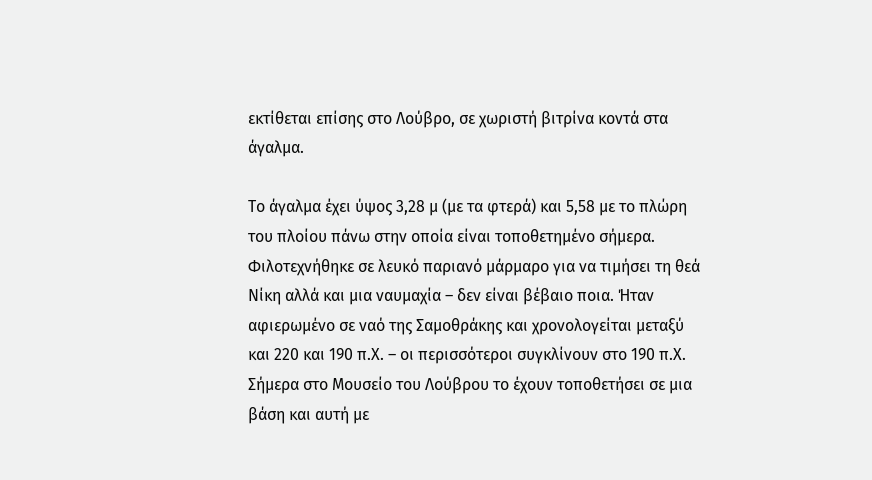εκτίθεται επίσης στο Λούβρο, σε χωριστή βιτρίνα κοντά στα άγαλμα.

Το άγαλμα έχει ύψος 3,28 μ (με τα φτερά) και 5,58 με το πλώρη του πλοίου πάνω στην οποία είναι τοποθετημένο σήμερα. Φιλοτεχνήθηκε σε λευκό παριανό μάρμαρο για να τιμήσει τη θεά Νίκη αλλά και μια ναυμαχία – δεν είναι βέβαιο ποια. Ήταν αφιερωμένο σε ναό της Σαμοθράκης και χρονολογείται μεταξύ και 220 και 190 π.Χ. – οι περισσότεροι συγκλίνουν στο 190 π.Χ.
Σήμερα στο Μουσείο του Λούβρου το έχουν τοποθετήσει σε μια βάση και αυτή με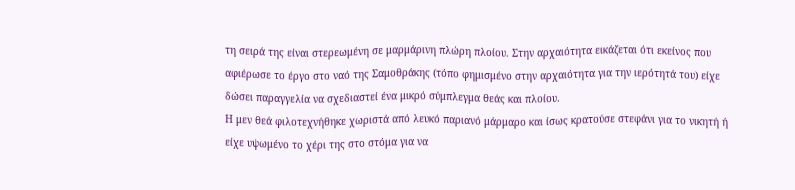τη σειρά της είναι στερεωμένη σε μαρμάρινη πλώρη πλοίου. Στην αρχαιότητα εικάζεται ότι εκείνος που αφιέρωσε το έργο στο ναό της Σαμοθράκης (τόπο φημισμένο στην αρχαιότητα για την ιερότητά του) είχε δώσει παραγγελία να σχεδιαστεί ένα μικρό σύμπλεγμα θεάς και πλοίου.
Η μεν θεά φιλοτεχνήθηκε χωριστά από λευκό παριανό μάρμαρο και ίσως κρατούσε στεφάνι για το νικητή ή είχε υψωμένο το χέρι της στο στόμα για να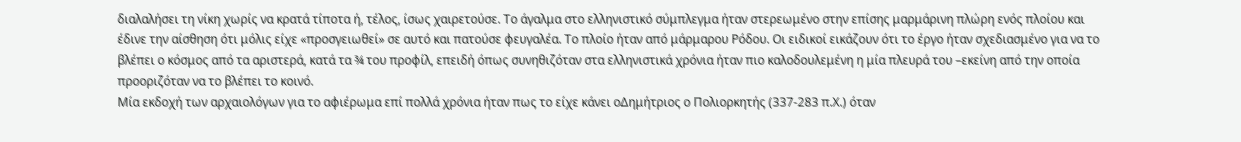διαλαλήσει τη νίκη χωρίς να κρατά τίποτα ή, τέλος, ίσως χαιρετούσε. Το άγαλμα στο ελληνιστικό σύμπλεγμα ήταν στερεωμένο στην επίσης μαρμάρινη πλώρη ενός πλοίου και έδινε την αίσθηση ότι μόλις είχε «προσγειωθεί» σε αυτό και πατούσε φευγαλέα. Το πλοίο ήταν από μάρμαρου Ρόδου. Οι ειδικοί εικάζουν ότι το έργο ήταν σχεδιασμένο για να το βλέπει ο κόσμος από τα αριστερά, κατά τα ¾ του προφίλ, επειδή όπως συνηθιζόταν στα ελληνιστικά χρόνια ήταν πιο καλοδουλεμένη η μία πλευρά του –εκείνη από την οποία προοριζόταν να το βλέπει το κοινό.
Μία εκδοχή των αρχαιολόγων για το αφιέρωμα επί πολλά χρόνια ήταν πως το είχε κάνει οΔημήτριος ο Πολιορκητής (337-283 π.Χ.) όταν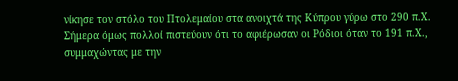νίκησε τον στόλο του Πτολεμαίου στα ανοιχτά της Κύπρου γύρω στο 290 π.Χ. Σήμερα όμως πολλοί πιστεύουν ότι το αφιέρωσαν οι Ρόδιοι όταν το 191 π.Χ., συμμαχώντας με την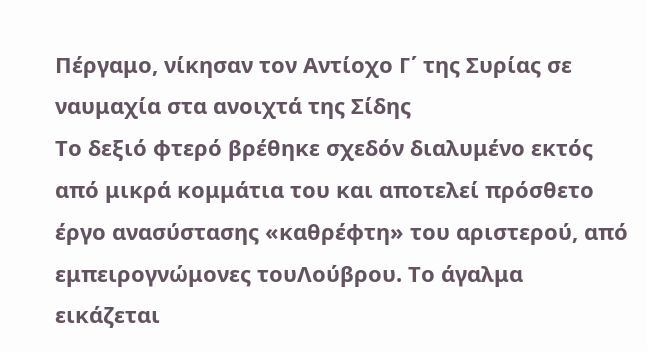Πέργαμο, νίκησαν τον Αντίοχο Γ΄ της Συρίας σε ναυμαχία στα ανοιχτά της Σίδης
Το δεξιό φτερό βρέθηκε σχεδόν διαλυμένο εκτός από μικρά κομμάτια του και αποτελεί πρόσθετο έργο ανασύστασης «καθρέφτη» του αριστερού, από εμπειρογνώμονες τουΛούβρου. Το άγαλμα εικάζεται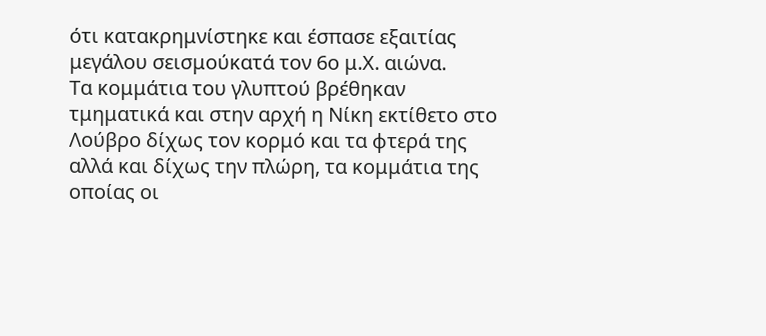ότι κατακρημνίστηκε και έσπασε εξαιτίας μεγάλου σεισμούκατά τον 6ο μ.Χ. αιώνα.
Τα κομμάτια του γλυπτού βρέθηκαν τμηματικά και στην αρχή η Νίκη εκτίθετο στο Λούβρο δίχως τον κορμό και τα φτερά της αλλά και δίχως την πλώρη, τα κομμάτια της οποίας οι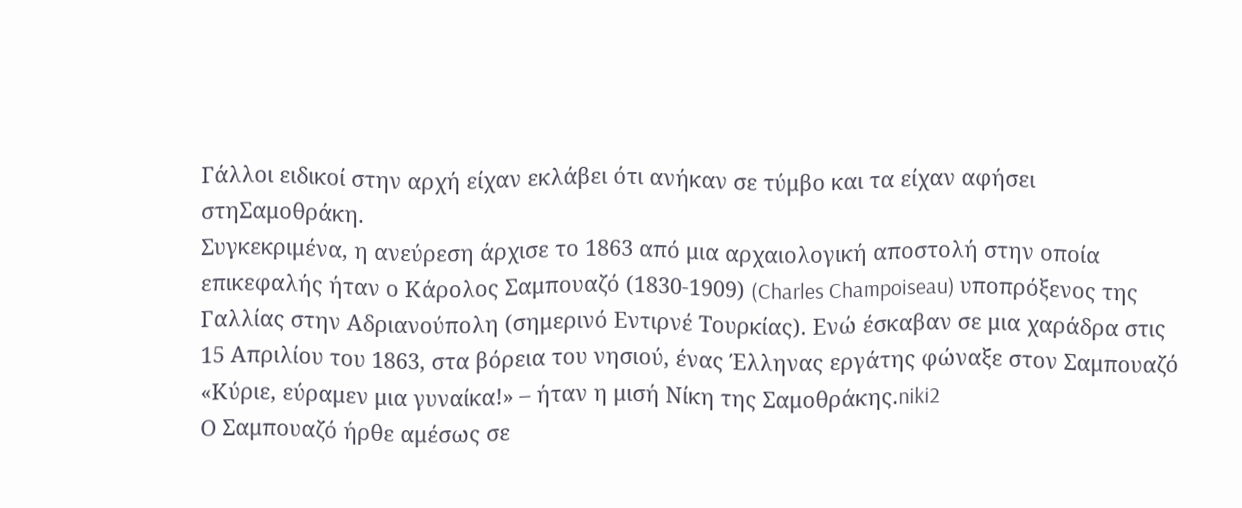Γάλλοι ειδικοί στην αρχή είχαν εκλάβει ότι ανήκαν σε τύμβο και τα είχαν αφήσει στηΣαμοθράκη.
Συγκεκριμένα, η ανεύρεση άρχισε το 1863 από μια αρχαιολογική αποστολή στην οποία επικεφαλής ήταν ο Κάρολος Σαμπουαζό (1830-1909) (Charles Champoiseau) υποπρόξενος της Γαλλίας στην Αδριανούπολη (σημερινό Εντιρνέ Τουρκίας). Ενώ έσκαβαν σε μια χαράδρα στις 15 Απριλίου του 1863, στα βόρεια του νησιού, ένας Έλληνας εργάτης φώναξε στον Σαμπουαζό «Κύριε, εύραμεν μια γυναίκα!» – ήταν η μισή Νίκη της Σαμοθράκης.niki2
Ο Σαμπουαζό ήρθε αμέσως σε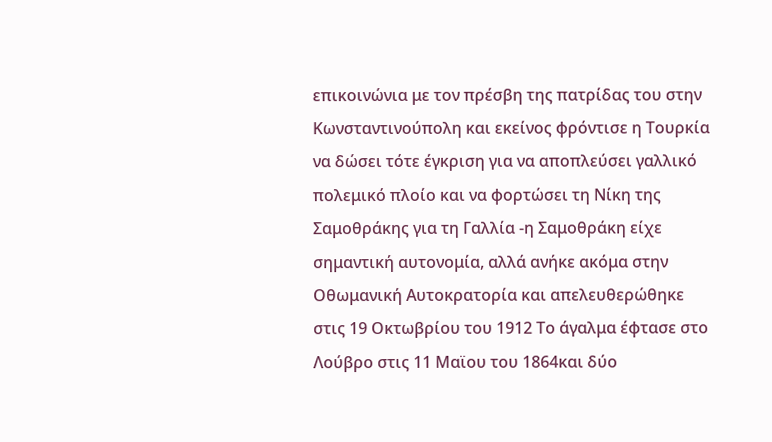επικοινώνια με τον πρέσβη της πατρίδας του στην Κωνσταντινούπολη και εκείνος φρόντισε η Τουρκία να δώσει τότε έγκριση για να αποπλεύσει γαλλικό πολεμικό πλοίο και να φορτώσει τη Νίκη της Σαμοθράκης για τη Γαλλία -η Σαμοθράκη είχε σημαντική αυτονομία, αλλά ανήκε ακόμα στην Οθωμανική Αυτοκρατορία και απελευθερώθηκε στις 19 Οκτωβρίου του 1912 Το άγαλμα έφτασε στο Λούβρο στις 11 Μαϊου του 1864και δύο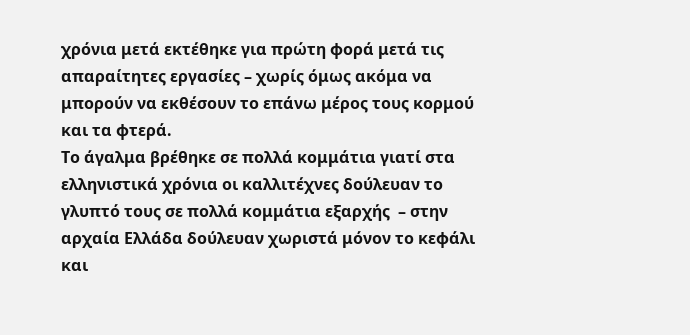χρόνια μετά εκτέθηκε για πρώτη φορά μετά τις απαραίτητες εργασίες – χωρίς όμως ακόμα να μπορούν να εκθέσουν το επάνω μέρος τους κορμού και τα φτερά.
Το άγαλμα βρέθηκε σε πολλά κομμάτια γιατί στα ελληνιστικά χρόνια οι καλλιτέχνες δούλευαν το γλυπτό τους σε πολλά κομμάτια εξαρχής  – στην αρχαία Ελλάδα δούλευαν χωριστά μόνον το κεφάλι και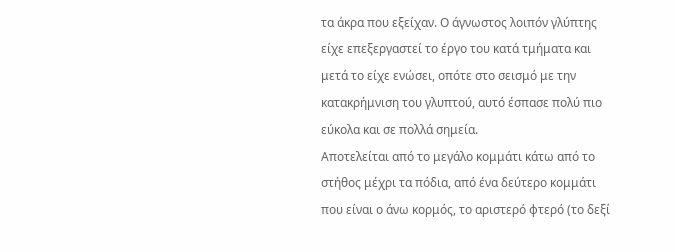τα άκρα που εξείχαν. Ο άγνωστος λοιπόν γλύπτης είχε επεξεργαστεί το έργο του κατά τμήματα και μετά το είχε ενώσει, οπότε στο σεισμό με την κατακρήμνιση του γλυπτού, αυτό έσπασε πολύ πιο εύκολα και σε πολλά σημεία.
Αποτελείται από το μεγάλο κομμάτι κάτω από το στήθος μέχρι τα πόδια, από ένα δεύτερο κομμάτι που είναι ο άνω κορμός, το αριστερό φτερό (το δεξί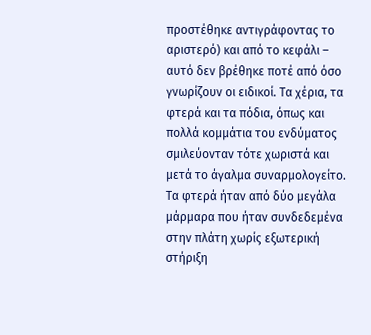προστέθηκε αντιγράφοντας το αριστερό) και από το κεφάλι – αυτό δεν βρέθηκε ποτέ από όσο γνωρίζουν οι ειδικοί. Τα χέρια, τα φτερά και τα πόδια, όπως και πολλά κομμάτια του ενδύματος σμιλεύονταν τότε χωριστά και μετά το άγαλμα συναρμολογείτο. Τα φτερά ήταν από δύο μεγάλα μάρμαρα που ήταν συνδεδεμένα στην πλάτη χωρίς εξωτερική στήριξη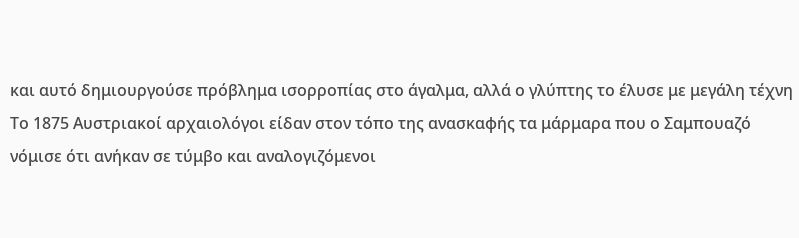και αυτό δημιουργούσε πρόβλημα ισορροπίας στο άγαλμα, αλλά ο γλύπτης το έλυσε με μεγάλη τέχνη
Το 1875 Αυστριακοί αρχαιολόγοι είδαν στον τόπο της ανασκαφής τα μάρμαρα που ο Σαμπουαζό νόμισε ότι ανήκαν σε τύμβο και αναλογιζόμενοι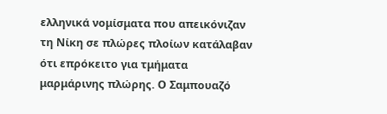ελληνικά νομίσματα που απεικόνιζαν τη Νίκη σε πλώρες πλοίων κατάλαβαν ότι επρόκειτο για τμήματα μαρμάρινης πλώρης. Ο Σαμπουαζό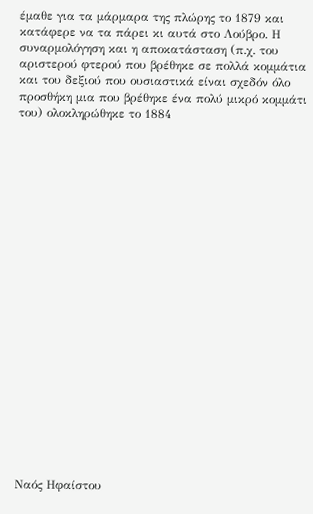έμαθε για τα μάρμαρα της πλώρης το 1879 και κατάφερε να τα πάρει κι αυτά στο Λούβρο. Η συναρμολόγηση και η αποκατάσταση (π.χ. του αριστερού φτερού που βρέθηκε σε πολλά κομμάτια και του δεξιού που ουσιαστικά είναι σχεδόν όλο προσθήκη μια που βρέθηκε ένα πολύ μικρό κομμάτι του) ολοκληρώθηκε το 1884






















Ναός Ηφαίστου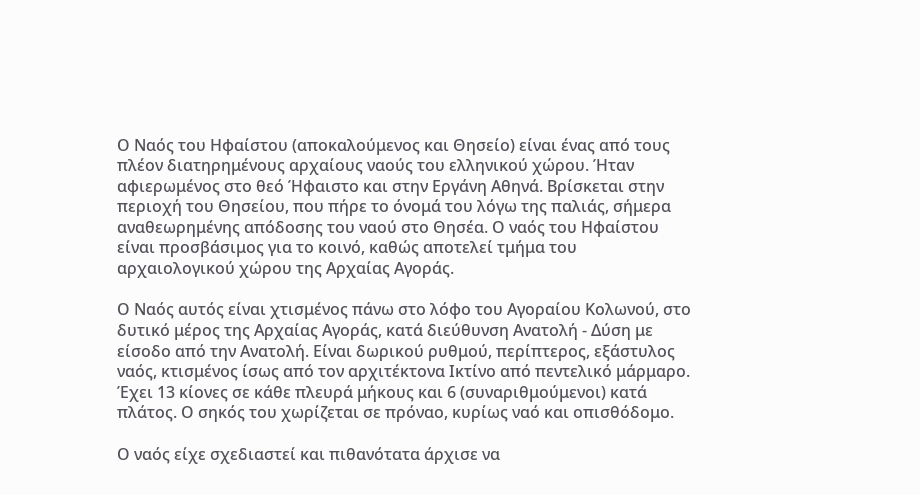Ο Ναός του Ηφαίστου (αποκαλούμενος και Θησείο) είναι ένας από τους πλέον διατηρημένους αρχαίους ναούς του ελληνικού χώρου. Ήταν αφιερωμένος στο θεό Ήφαιστο και στην Εργάνη Αθηνά. Βρίσκεται στην περιοχή του Θησείου, που πήρε το όνομά του λόγω της παλιάς, σήμερα αναθεωρημένης απόδοσης του ναού στο Θησέα. Ο ναός του Ηφαίστου είναι προσβάσιμος για το κοινό, καθώς αποτελεί τμήμα του αρχαιολογικού χώρου της Αρχαίας Αγοράς.

Ο Ναός αυτός είναι χτισμένος πάνω στο λόφο του Αγοραίου Κολωνού, στο δυτικό μέρος της Αρχαίας Αγοράς, κατά διεύθυνση Ανατολή - Δύση με είσοδο από την Ανατολή. Είναι δωρικού ρυθμού, περίπτερος, εξάστυλος ναός, κτισμένος ίσως από τον αρχιτέκτονα Ικτίνο από πεντελικό μάρμαρο. Έχει 13 κίονες σε κάθε πλευρά μήκους και 6 (συναριθμούμενοι) κατά πλάτος. Ο σηκός του χωρίζεται σε πρόναο, κυρίως ναό και οπισθόδομο.

Ο ναός είχε σχεδιαστεί και πιθανότατα άρχισε να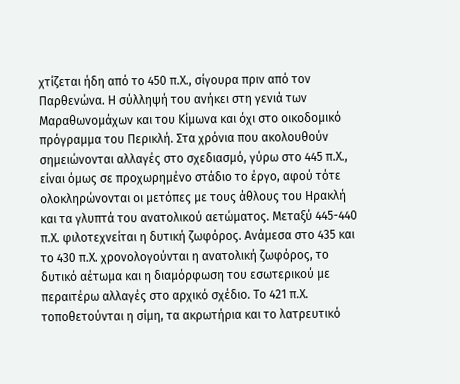χτίζεται ήδη από το 450 π.Χ., σίγουρα πριν από τον Παρθενώνα. Η σύλληψή του ανήκει στη γενιά των Μαραθωνομάχων και του Κίμωνα και όχι στο οικοδομικό πρόγραμμα του Περικλή. Στα χρόνια που ακολουθούν σημειώνονται αλλαγές στο σχεδιασμό, γύρω στο 445 π.Χ., είναι όμως σε προχωρημένο στάδιο το έργο, αφού τότε ολοκληρώνονται οι μετόπες με τους άθλους του Ηρακλή και τα γλυπτά του ανατολικού αετώματος. Μεταξύ 445-440 π.Χ. φιλοτεχνείται η δυτική ζωφόρος. Ανάμεσα στο 435 και το 430 π.Χ. χρονολογούνται η ανατολική ζωφόρος, το δυτικό αέτωμα και η διαμόρφωση του εσωτερικού με περαιτέρω αλλαγές στο αρχικό σχέδιο. Το 421 π.Χ. τοποθετούνται η σίμη, τα ακρωτήρια και το λατρευτικό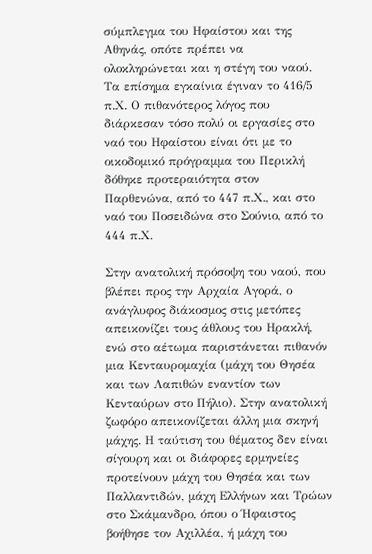σύμπλεγμα του Ηφαίστου και της Αθηνάς, οπότε πρέπει να ολοκληρώνεται και η στέγη του ναού. Τα επίσημα εγκαίνια έγιναν το 416/5 π.Χ. Ο πιθανότερος λόγος που διάρκεσαν τόσο πολύ οι εργασίες στο ναό του Ηφαίστου είναι ότι με το οικοδομικό πρόγραμμα του Περικλή δόθηκε προτεραιότητα στον Παρθενώνα, από το 447 π.Χ., και στο ναό του Ποσειδώνα στο Σούνιο, από το 444 π.Χ.

Στην ανατολική πρόσοψη του ναού, που βλέπει προς την Αρχαία Αγορά, ο ανάγλυφος διάκοσμος στις μετόπες απεικονίζει τους άθλους του Ηρακλή, ενώ στο αέτωμα παριστάνεται πιθανόν μια Κενταυρομαχία (μάχη του Θησέα και των Λαπιθών εναντίον των Κενταύρων στο Πήλιο). Στην ανατολική ζωφόρο απεικονίζεται άλλη μια σκηνή μάχης. Η ταύτιση του θέματος δεν είναι σίγουρη και οι διάφορες ερμηνείες προτείνουν μάχη του Θησέα και των Παλλαντιδών, μάχη Ελλήνων και Τρώων στο Σκάμανδρο, όπου ο Ήφαιστος βοήθησε τον Αχιλλέα, ή μάχη του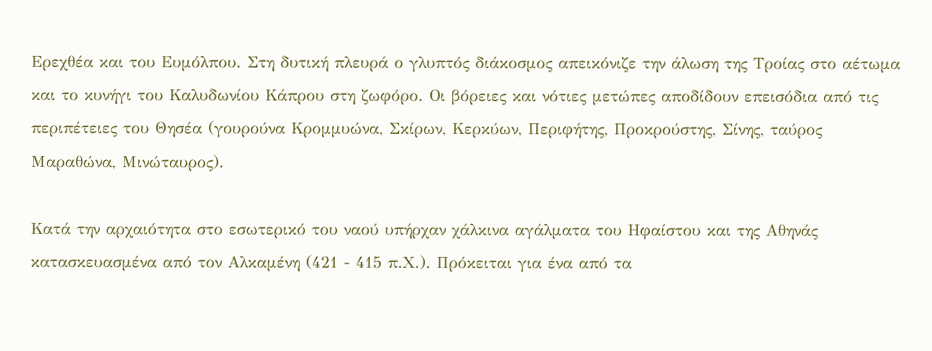Ερεχθέα και του Ευμόλπου. Στη δυτική πλευρά ο γλυπτός διάκοσμος απεικόνιζε την άλωση της Τροίας στο αέτωμα και το κυνήγι του Καλυδωνίου Κάπρου στη ζωφόρο. Οι βόρειες και νότιες μετώπες αποδίδουν επεισόδια από τις περιπέτειες του Θησέα (γουρούνα Κρομμυώνα, Σκίρων, Κερκύων, Περιφήτης, Προκρούστης, Σίνης, ταύρος Μαραθώνα, Μινώταυρος).

Κατά την αρχαιότητα στο εσωτερικό του ναού υπήρχαν χάλκινα αγάλματα του Ηφαίστου και της Αθηνάς κατασκευασμένα από τον Αλκαμένη (421 - 415 π.Χ.). Πρόκειται για ένα από τα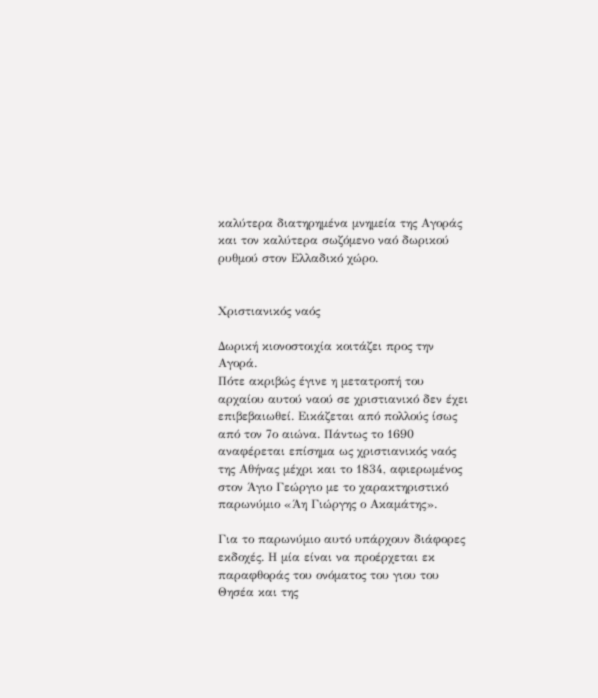καλύτερα διατηρημένα μνημεία της Αγοράς και τον καλύτερα σωζόμενο ναό δωρικού ρυθμού στον Ελλαδικό χώρο.


Χριστιανικός ναός

Δωρική κιονοστοιχία κοιτάζει προς την Αγορά.
Πότε ακριβώς έγινε η μετατροπή του αρχαίου αυτού ναού σε χριστιανικό δεν έχει επιβεβαιωθεί. Εικάζεται από πολλούς ίσως από τον 7ο αιώνα. Πάντως το 1690 αναφέρεται επίσημα ως χριστιανικός ναός της Αθήνας μέχρι και το 1834, αφιερωμένος στον Άγιο Γεώργιο με το χαρακτηριστικό παρωνύμιο «Άη Γιώργης ο Ακαμάτης».

Για το παρωνύμιο αυτό υπάρχουν διάφορες εκδοχές. Η μία είναι να προέρχεται εκ παραφθοράς του ονόματος του γιου του Θησέα και της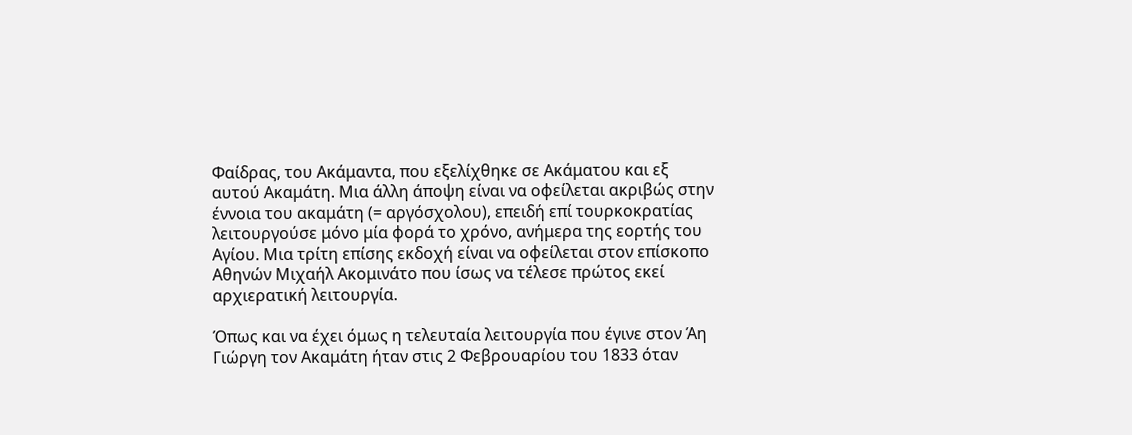Φαίδρας, του Ακάμαντα, που εξελίχθηκε σε Ακάματου και εξ αυτού Ακαμάτη. Μια άλλη άποψη είναι να οφείλεται ακριβώς στην έννοια του ακαμάτη (= αργόσχολου), επειδή επί τουρκοκρατίας λειτουργούσε μόνο μία φορά το χρόνο, ανήμερα της εορτής του Αγίου. Μια τρίτη επίσης εκδοχή είναι να οφείλεται στον επίσκοπο Αθηνών Μιχαήλ Ακομινάτο που ίσως να τέλεσε πρώτος εκεί αρχιερατική λειτουργία.

Όπως και να έχει όμως η τελευταία λειτουργία που έγινε στον Άη Γιώργη τον Ακαμάτη ήταν στις 2 Φεβρουαρίου του 1833 όταν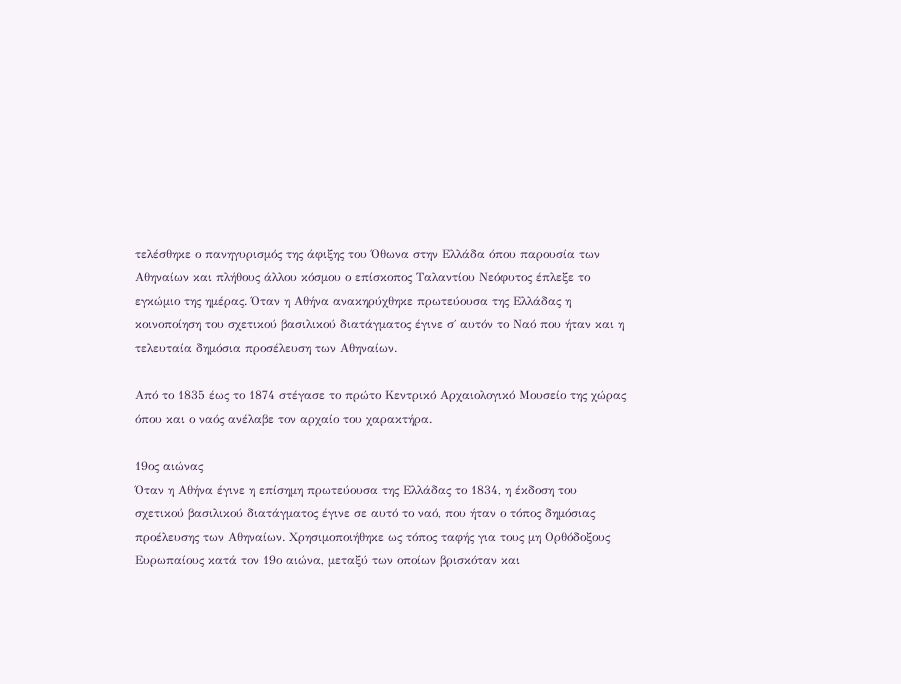τελέσθηκε ο πανηγυρισμός της άφιξης του Όθωνα στην Ελλάδα όπου παρουσία των Αθηναίων και πλήθους άλλου κόσμου ο επίσκοπος Ταλαντίου Νεόφυτος έπλεξε το εγκώμιο της ημέρας. Όταν η Αθήνα ανακηρύχθηκε πρωτεύουσα της Ελλάδας η κοινοποίηση του σχετικού βασιλικού διατάγματος έγινε σ΄ αυτόν το Ναό που ήταν και η τελευταία δημόσια προσέλευση των Αθηναίων.

Από το 1835 έως το 1874 στέγασε το πρώτο Κεντρικό Αρχαιολογικό Μουσείο της χώρας όπου και ο ναός ανέλαβε τον αρχαίο του χαρακτήρα.

19ος αιώνας
Όταν η Αθήνα έγινε η επίσημη πρωτεύουσα της Ελλάδας το 1834, η έκδοση του σχετικού βασιλικού διατάγματος έγινε σε αυτό το ναό, που ήταν ο τόπος δημόσιας προέλευσης των Αθηναίων. Χρησιμοποιήθηκε ως τόπος ταφής για τους μη Ορθόδοξους Ευρωπαίους κατά τον 19ο αιώνα, μεταξύ των οποίων βρισκόταν και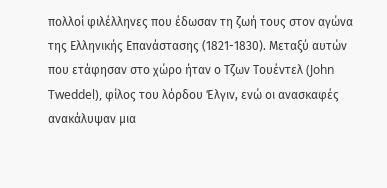πολλοί φιλέλληνες που έδωσαν τη ζωή τους στον αγώνα της Ελληνικής Επανάστασης (1821-1830). Μεταξύ αυτών που ετάφησαν στο χώρο ήταν ο Τζων Τουέντελ (John Tweddel), φίλος του λόρδου Έλγιν, ενώ οι ανασκαφές ανακάλυψαν μια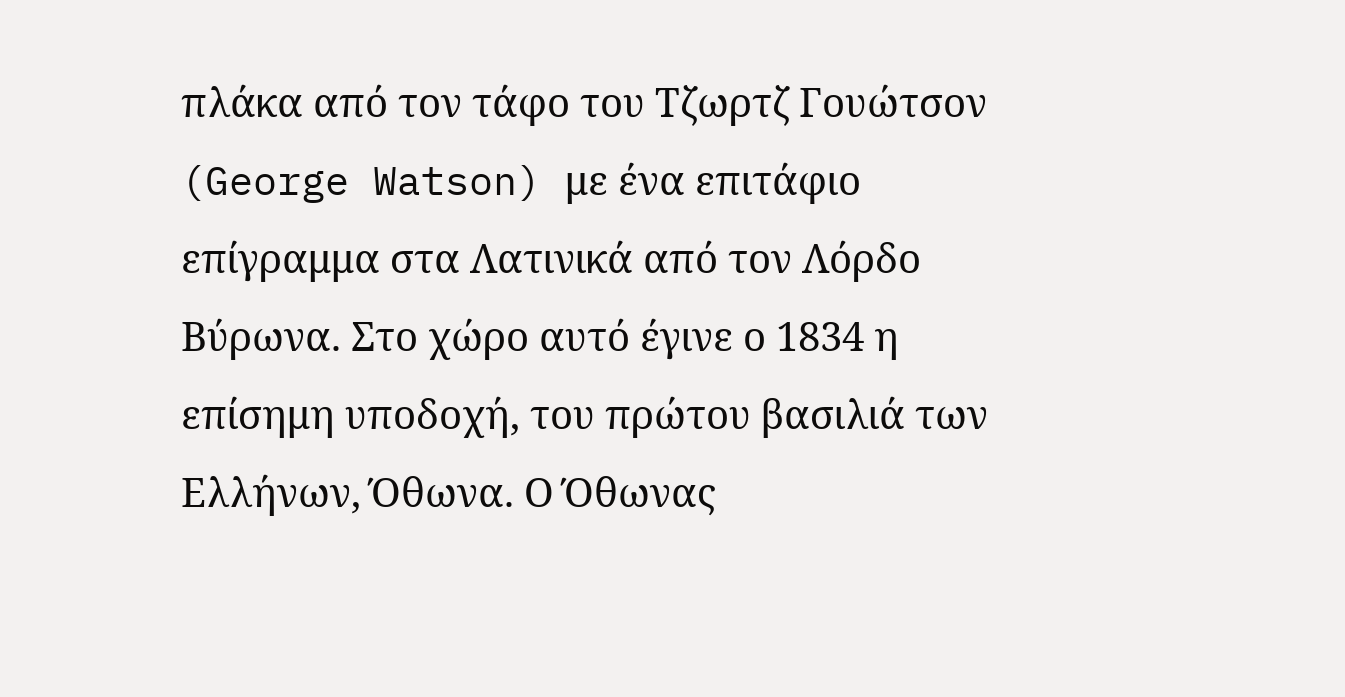πλάκα από τον τάφο του Τζωρτζ Γουώτσον (George Watson) με ένα επιτάφιο επίγραμμα στα Λατινικά από τον Λόρδο Βύρωνα. Στο χώρο αυτό έγινε ο 1834 η επίσημη υποδοχή, του πρώτου βασιλιά των Ελλήνων, Όθωνα. Ο Όθωνας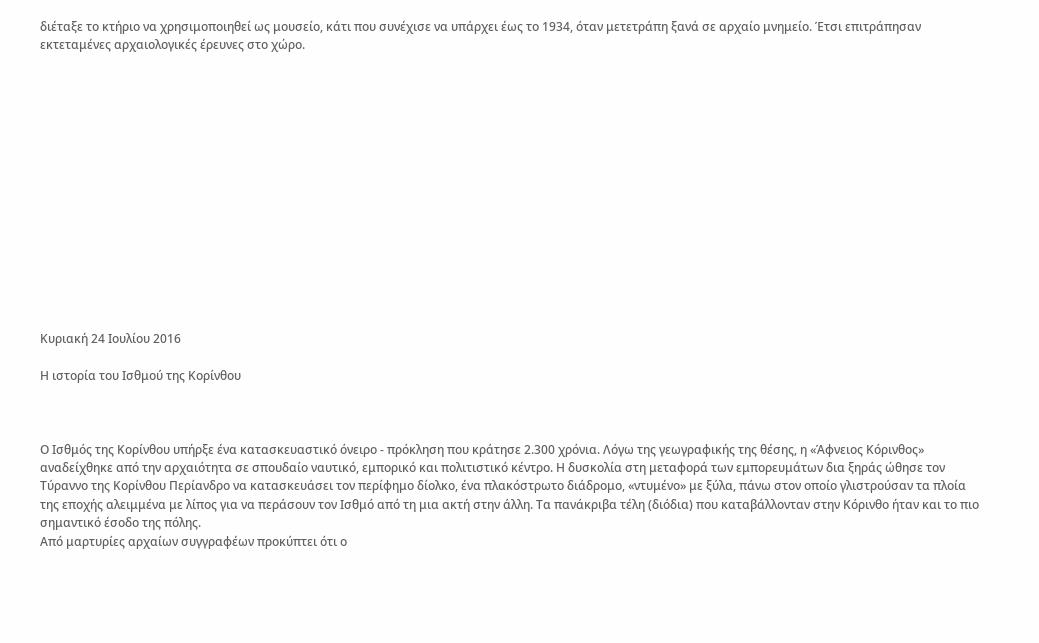διέταξε το κτήριο να χρησιμοποιηθεί ως μουσείο, κάτι που συνέχισε να υπάρχει έως το 1934, όταν μετετράπη ξανά σε αρχαίο μνημείο. Έτσι επιτράπησαν εκτεταμένες αρχαιολογικές έρευνες στο χώρο.















Κυριακή 24 Ιουλίου 2016

Η ιστορία του Ισθμού της Κορίνθου



Ο Ισθμός της Κορίνθου υπήρξε ένα κατασκευαστικό όνειρο - πρόκληση που κράτησε 2.300 χρόνια. Λόγω της γεωγραφικής της θέσης, η «Άφνειος Κόρινθος» αναδείχθηκε από την αρχαιότητα σε σπουδαίο ναυτικό, εμπορικό και πολιτιστικό κέντρο. Η δυσκολία στη μεταφορά των εμπορευμάτων δια ξηράς ώθησε τον Τύραννο της Κορίνθου Περίανδρο να κατασκευάσει τον περίφημο δίολκο, ένα πλακόστρωτο διάδρομο, «ντυμένο» με ξύλα, πάνω στον οποίο γλιστρούσαν τα πλοία της εποχής αλειμμένα με λίπος για να περάσουν τον Ισθμό από τη μια ακτή στην άλλη. Τα πανάκριβα τέλη (διόδια) που καταβάλλονταν στην Κόρινθο ήταν και το πιο σημαντικό έσοδο της πόλης.
Από μαρτυρίες αρχαίων συγγραφέων προκύπτει ότι ο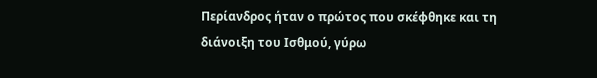Περίανδρος ήταν ο πρώτος που σκέφθηκε και τη διάνοιξη του Ισθμού, γύρω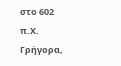στο 602 π.Χ. Γρήγορα,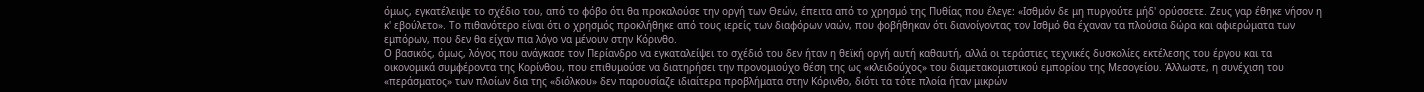όμως, εγκατέλειψε το σχέδιο του, από το φόβο ότι θα προκαλούσε την οργή των Θεών, έπειτα από το χρησμό της Πυθίας που έλεγε: «Ισθμόν δε μη πυργούτε μήδ' ορύσσετε. Ζευς γαρ έθηκε νήσον η κ' εβούλετο». Το πιθανότερο είναι ότι ο χρησμός προκλήθηκε από τους ιερείς των διαφόρων ναών, που φοβήθηκαν ότι διανοίγοντας τον Ισθμό θα έχαναν τα πλούσια δώρα και αφιερώματα των εμπόρων, που δεν θα είχαν πια λόγο να μένουν στην Κόρινθο.
Ο βασικός, όμως, λόγος που ανάγκασε τον Περίανδρο να εγκαταλείψει το σχέδιό του δεν ήταν η θεϊκή οργή αυτή καθαυτή, αλλά οι τεράστιες τεχνικές δυσκολίες εκτέλεσης του έργου και τα οικονομικά συμφέροντα της Κορίνθου, που επιθυμούσε να διατηρήσει την προνομιούχο θέση της ως «κλειδούχος» του διαμετακομιστικού εμπορίου της Μεσογείου. Άλλωστε, η συνέχιση του «περάσματος» των πλοίων δια της «διόλκου» δεν παρουσίαζε ιδιαίτερα προβλήματα στην Κόρινθο, διότι τα τότε πλοία ήταν μικρών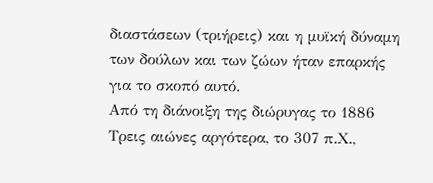διαστάσεων (τριήρεις) και η μυϊκή δύναμη των δούλων και των ζώων ήταν επαρκής για το σκοπό αυτό.
Από τη διάνοιξη της διώρυγας το 1886
Τρεις αιώνες αργότερα, το 307 π.Χ.,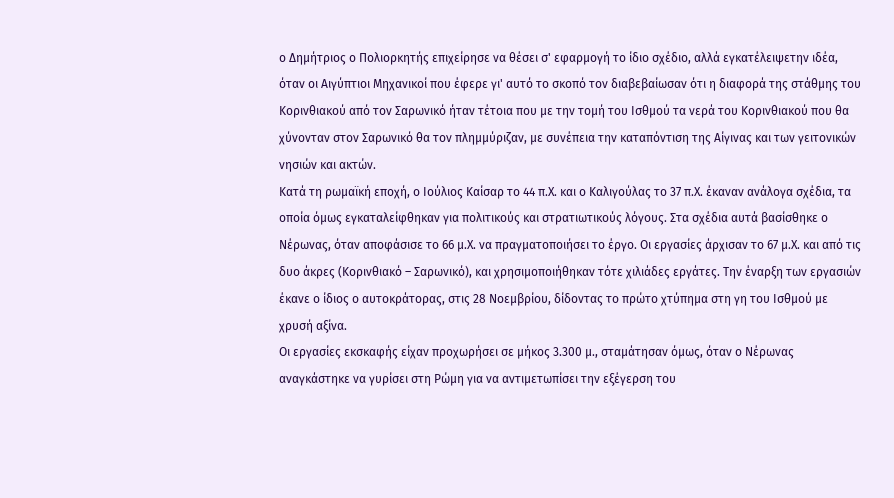ο Δημήτριος ο Πολιορκητής επιχείρησε να θέσει σ' εφαρμογή το ίδιο σχέδιο, αλλά εγκατέλειψετην ιδέα, όταν οι Αιγύπτιοι Μηχανικοί που έφερε γι' αυτό το σκοπό τον διαβεβαίωσαν ότι η διαφορά της στάθμης του Κορινθιακού από τον Σαρωνικό ήταν τέτοια που με την τομή του Ισθμού τα νερά του Κορινθιακού που θα χύνονταν στον Σαρωνικό θα τον πλημμύριζαν, με συνέπεια την καταπόντιση της Αίγινας και των γειτονικών νησιών και ακτών.
Κατά τη ρωμαϊκή εποχή, ο Ιούλιος Καίσαρ το 44 π.Χ. και ο Καλιγούλας το 37 π.Χ. έκαναν ανάλογα σχέδια, τα οποία όμως εγκαταλείφθηκαν για πολιτικούς και στρατιωτικούς λόγους. Στα σχέδια αυτά βασίσθηκε ο Νέρωνας, όταν αποφάσισε το 66 μ.Χ. να πραγματοποιήσει το έργο. Οι εργασίες άρχισαν το 67 μ.Χ. και από τις δυο άκρες (Κορινθιακό – Σαρωνικό), και χρησιμοποιήθηκαν τότε χιλιάδες εργάτες. Την έναρξη των εργασιών έκανε ο ίδιος ο αυτοκράτορας, στις 28 Νοεμβρίου, δίδοντας το πρώτο χτύπημα στη γη του Ισθμού με χρυσή αξίνα.
Οι εργασίες εκσκαφής είχαν προχωρήσει σε μήκος 3.300 μ., σταμάτησαν όμως, όταν ο Νέρωνας αναγκάστηκε να γυρίσει στη Ρώμη για να αντιμετωπίσει την εξέγερση του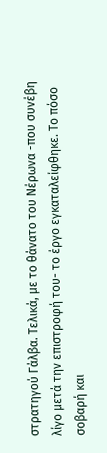στρατηγού Γάλβα. Τελικά, με το θάνατο του Νέρωνα -που συνέβη λίγο μετά την επιστροφή του- το έργο εγκαταλείφθηκε. Το πόσο σοβαρή και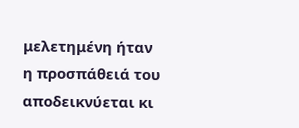μελετημένη ήταν η προσπάθειά του αποδεικνύεται κι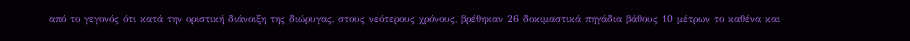από το γεγονός ότι κατά την οριστική διάνοιξη της διώρυγας, στους νεότερους χρόνους, βρέθηκαν 26 δοκιμαστικά πηγάδια βάθους 10 μέτρων το καθένα και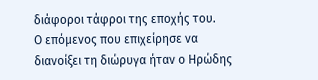διάφοροι τάφροι της εποχής του.
Ο επόμενος που επιχείρησε να διανοίξει τη διώρυγα ήταν ο Ηρώδης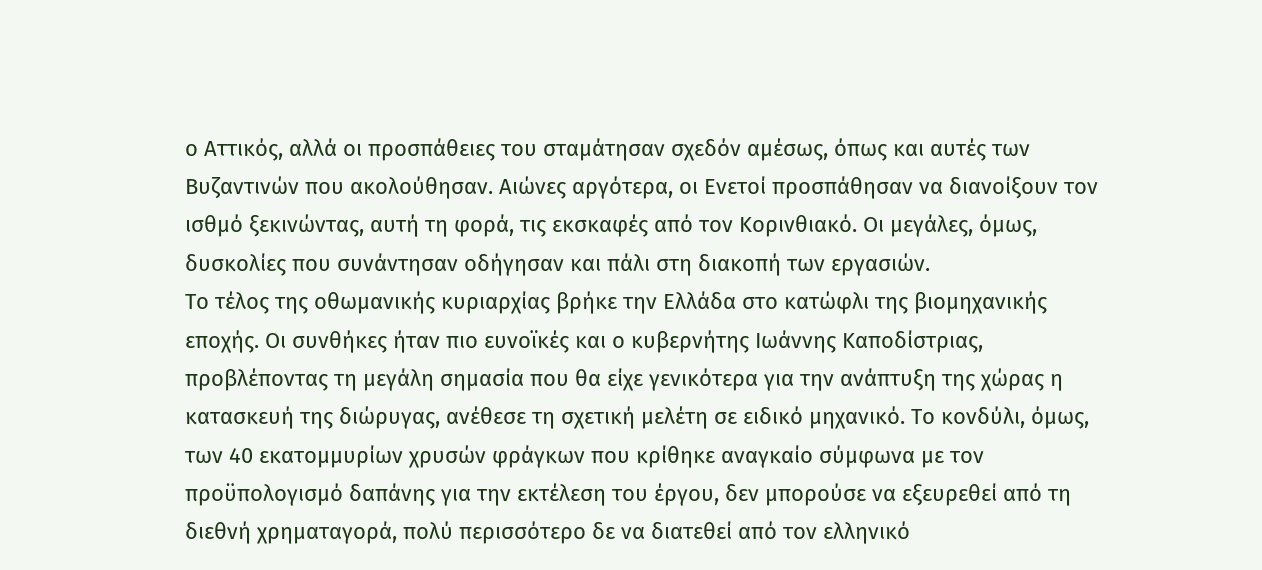ο Αττικός, αλλά οι προσπάθειες του σταμάτησαν σχεδόν αμέσως, όπως και αυτές των Βυζαντινών που ακολούθησαν. Αιώνες αργότερα, οι Ενετοί προσπάθησαν να διανοίξουν τον ισθμό ξεκινώντας, αυτή τη φορά, τις εκσκαφές από τον Κορινθιακό. Οι μεγάλες, όμως, δυσκολίες που συνάντησαν οδήγησαν και πάλι στη διακοπή των εργασιών.
Το τέλος της οθωμανικής κυριαρχίας βρήκε την Ελλάδα στο κατώφλι της βιομηχανικής εποχής. Οι συνθήκες ήταν πιο ευνοϊκές και ο κυβερνήτης Ιωάννης Καποδίστριας, προβλέποντας τη μεγάλη σημασία που θα είχε γενικότερα για την ανάπτυξη της χώρας η κατασκευή της διώρυγας, ανέθεσε τη σχετική μελέτη σε ειδικό μηχανικό. Το κονδύλι, όμως, των 40 εκατομμυρίων χρυσών φράγκων που κρίθηκε αναγκαίο σύμφωνα με τον προϋπολογισμό δαπάνης για την εκτέλεση του έργου, δεν μπορούσε να εξευρεθεί από τη διεθνή χρηματαγορά, πολύ περισσότερο δε να διατεθεί από τον ελληνικό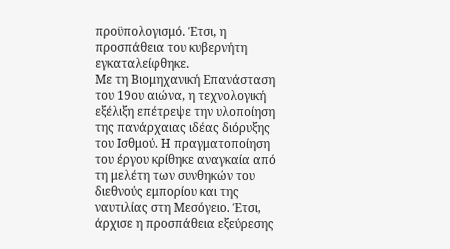προϋπολογισμό. Έτσι, η προσπάθεια του κυβερνήτη εγκαταλείφθηκε.
Με τη Βιομηχανική Επανάσταση του 19ου αιώνα, η τεχνολογική εξέλιξη επέτρεψε την υλοποίηση της πανάρχαιας ιδέας διόρυξης του Ισθμού. Η πραγματοποίηση του έργου κρίθηκε αναγκαία από τη μελέτη των συνθηκών του διεθνούς εμπορίου και της ναυτιλίας στη Μεσόγειο. Έτσι, άρχισε η προσπάθεια εξεύρεσης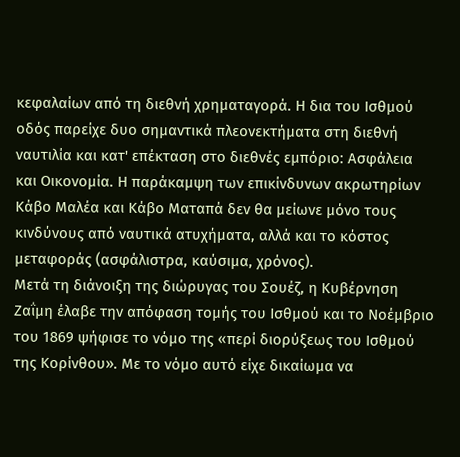κεφαλαίων από τη διεθνή χρηματαγορά. Η δια του Ισθμού οδός παρείχε δυο σημαντικά πλεονεκτήματα στη διεθνή ναυτιλία και κατ' επέκταση στο διεθνές εμπόριο: Ασφάλεια και Οικονομία. Η παράκαμψη των επικίνδυνων ακρωτηρίων Κάβο Μαλέα και Κάβο Ματαπά δεν θα μείωνε μόνο τους κινδύνους από ναυτικά ατυχήματα, αλλά και το κόστος μεταφοράς (ασφάλιστρα, καύσιμα, χρόνος).
Μετά τη διάνοιξη της διώρυγας του Σουέζ, η Κυβέρνηση Ζαΐμη έλαβε την απόφαση τομής του Ισθμού και το Νοέμβριο του 1869 ψήφισε το νόμο της «περί διορύξεως του Ισθμού της Κορίνθου». Με το νόμο αυτό είχε δικαίωμα να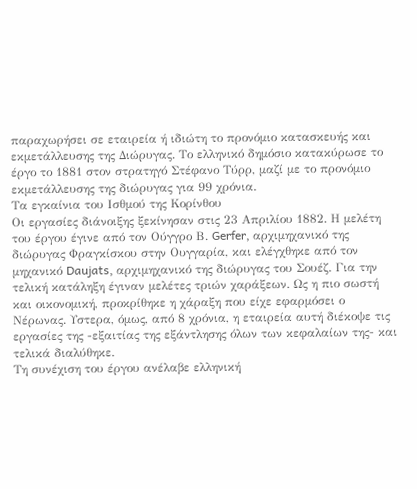παραχωρήσει σε εταιρεία ή ιδιώτη το προνόμιο κατασκευής και εκμετάλλευσης της Διώρυγας. Το ελληνικό δημόσιο κατακύρωσε το έργο το 1881 στον στρατηγό Στέφανο Τύρρ, μαζί με το προνόμιο εκμετάλλευσης της διώρυγας για 99 χρόνια.
Τα εγκαίνια του Ισθμού της Κορίνθου
Οι εργασίες διάνοιξης ξεκίνησαν στις 23 Απριλίου 1882. Η μελέτη του έργου έγινε από τον Ούγγρο Β. Gerfer, αρχιμηχανικό της διώρυγας Φραγκίσκου στην Ουγγαρία, και ελέγχθηκε από τον μηχανικό Daujats, αρχιμηχανικό της διώρυγας του Σουέζ. Για την τελική κατάληξη έγιναν μελέτες τριών χαράξεων. Ως η πιο σωστή και οικονομική, προκρίθηκε η χάραξη που είχε εφαρμόσει ο Νέρωνας. Υστερα, όμως, από 8 χρόνια, η εταιρεία αυτή διέκοψε τις εργασίες της -εξαιτίας της εξάντλησης όλων των κεφαλαίων της- και τελικά διαλύθηκε.
Τη συνέχιση του έργου ανέλαβε ελληνική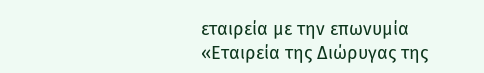εταιρεία με την επωνυμία «Εταιρεία της Διώρυγας της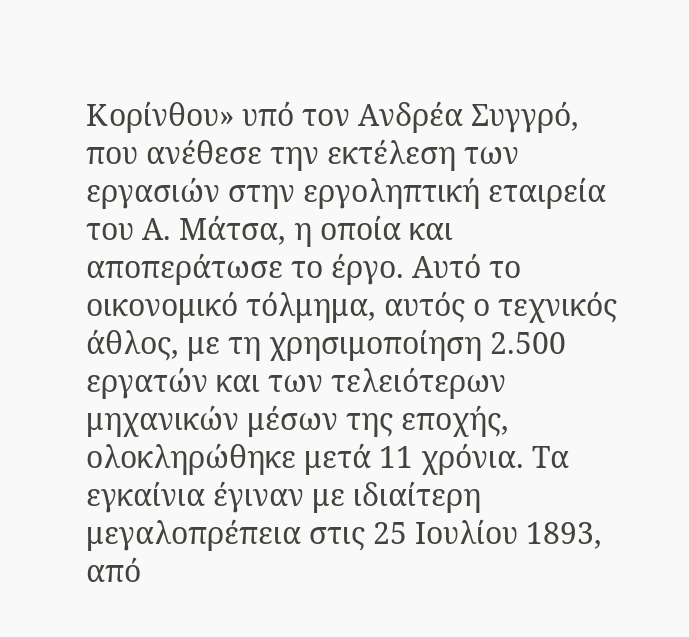Κορίνθου» υπό τον Ανδρέα Συγγρό, που ανέθεσε την εκτέλεση των εργασιών στην εργοληπτική εταιρεία του Α. Μάτσα, η οποία και αποπεράτωσε το έργο. Αυτό το οικονομικό τόλμημα, αυτός ο τεχνικός άθλος, με τη χρησιμοποίηση 2.500 εργατών και των τελειότερων μηχανικών μέσων της εποχής, ολοκληρώθηκε μετά 11 χρόνια. Τα εγκαίνια έγιναν με ιδιαίτερη μεγαλοπρέπεια στις 25 Ιουλίου 1893, από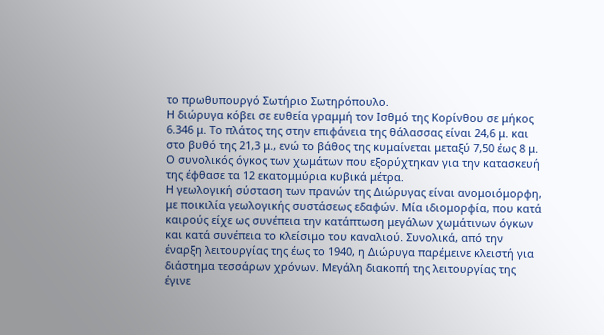το πρωθυπουργό Σωτήριο Σωτηρόπουλο.
Η διώρυγα κόβει σε ευθεία γραμμή τον Ισθμό της Κορίνθου σε μήκος 6.346 μ. Το πλάτος της στην επιφάνεια της θάλασσας είναι 24,6 μ. και στο βυθό της 21,3 μ., ενώ το βάθος της κυμαίνεται μεταξύ 7,50 έως 8 μ. Ο συνολικός όγκος των χωμάτων που εξορύχτηκαν για την κατασκευή της έφθασε τα 12 εκατομμύρια κυβικά μέτρα.
Η γεωλογική σύσταση των πρανών της Διώρυγας είναι ανομοιόμορφη, με ποικιλία γεωλογικής συστάσεως εδαφών. Μία ιδιομορφία, που κατά καιρούς είχε ως συνέπεια την κατάπτωση μεγάλων χωμάτινων όγκων και κατά συνέπεια το κλείσιμο του καναλιού. Συνολικά, από την έναρξη λειτουργίας της έως το 1940, η Διώρυγα παρέμεινε κλειστή για διάστημα τεσσάρων χρόνων. Μεγάλη διακοπή της λειτουργίας της έγινε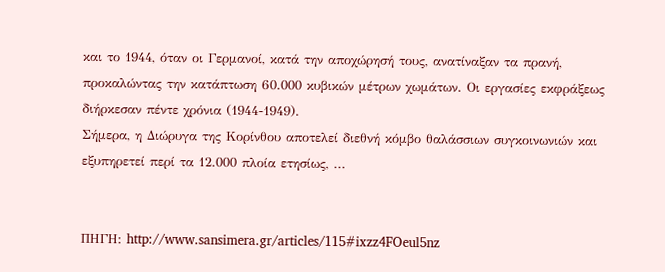και το 1944, όταν οι Γερμανοί, κατά την αποχώρησή τους, ανατίναξαν τα πρανή, προκαλώντας την κατάπτωση 60.000 κυβικών μέτρων χωμάτων. Οι εργασίες εκφράξεως διήρκεσαν πέντε χρόνια (1944-1949).
Σήμερα, η Διώρυγα της Κορίνθου αποτελεί διεθνή κόμβο θαλάσσιων συγκοινωνιών και εξυπηρετεί περί τα 12.000 πλοία ετησίως, ...


ΠΗΓΗ: http://www.sansimera.gr/articles/115#ixzz4FOeul5nz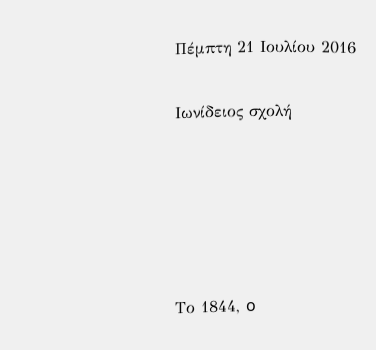Πέμπτη 21 Ιουλίου 2016

Ιωνίδειος σχολή





Tο 1844, o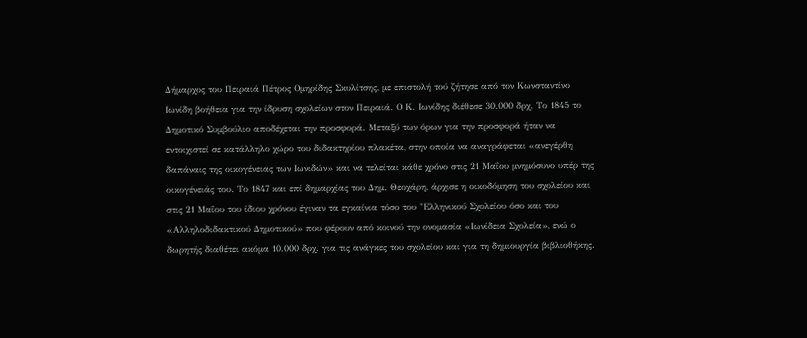Δήμαρχος του Πειραιά Πέτρος Ομηρίδης Σκυλίτσης, με επιστολή τού ζήτησε από τον Κωνσταντίνο Ιωνίδη βοήθεια για την ίδρυση σχολείων στον Πειραιά. Ο Κ. Ιωνίδης διέθεσε 30.000 δρχ. Το 1845 το Δημοτικό Συμβούλιο αποδέχεται την προσφορά. Μεταξύ των όρων για την προσφορά ήταν να εντοιχιστεί σε κατάλληλο χώρο του διδακτηρίου πλακέτα, στην οποία να αναγράφεται «ανεγέρθη δαπάναις της οικογένειας των Ιωνιδών» και να τελείται κάθε χρόνο στις 21 Μαΐου μνημόσυνο υπέρ της οικογένειάς του. Το 1847 και επί δημαρχίας του Δημ. Θεοχάρη, άρχισε η οικοδόμηση του σχολείου και στις 21 Μαΐου του ίδιου χρόνου έγιναν τα εγκαίνια τόσο του "Ελληνικού Σχολείου όσο και του «Αλληλοδιδακτικού Δημοτικού» που φέρουν από κοινού την ονομασία «Ιωνίδεια Σχολεία», ενώ ο δωρητής διαθέτει ακόμα 10.000 δρχ. για τις ανάγκες του σχολείου και για τη δημιουργία βιβλιοθήκης.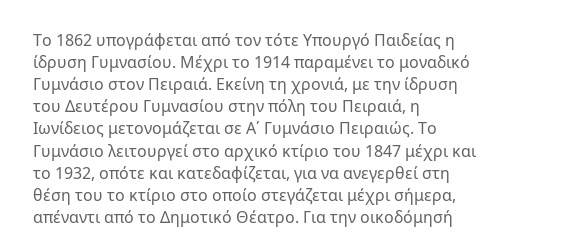Το 1862 υπογράφεται από τον τότε Υπουργό Παιδείας η ίδρυση Γυμνασίου. Μέχρι το 1914 παραμένει το μοναδικό Γυμνάσιο στον Πειραιά. Εκείνη τη χρονιά, με την ίδρυση του Δευτέρου Γυμνασίου στην πόλη του Πειραιά, η Ιωνίδειος μετονομάζεται σε Α΄ Γυμνάσιο Πειραιώς. Το Γυμνάσιο λειτουργεί στο αρχικό κτίριο του 1847 μέχρι και το 1932, οπότε και κατεδαφίζεται, για να ανεγερθεί στη θέση του το κτίριο στο οποίο στεγάζεται μέχρι σήμερα, απέναντι από το Δημοτικό Θέατρο. Για την οικοδόμησή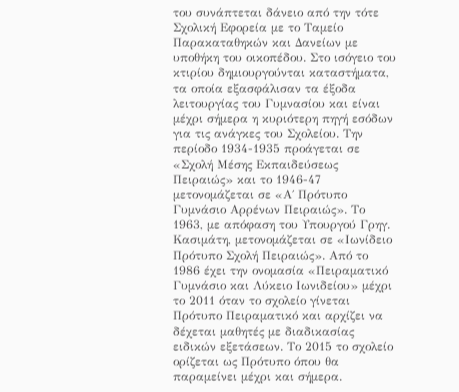του συνάπτεται δάνειο από την τότε Σχολική Εφορεία με το Ταμείο Παρακαταθηκών και Δανείων με υποθήκη του οικοπέδου. Στο ισόγειο του κτιρίου δημιουργούνται καταστήματα, τα οποία εξασφάλισαν τα έξοδα λειτουργίας του Γυμνασίου και είναι μέχρι σήμερα η κυριότερη πηγή εσόδων για τις ανάγκες του Σχολείου. Την περίοδο 1934-1935 προάγεται σε «Σχολή Μέσης Εκπαιδεύσεως Πειραιώς» και το 1946-47 μετονομάζεται σε «Α΄ Πρότυπο Γυμνάσιο Αρρένων Πειραιώς». Το 1963, με απόφαση του Υπουργού Γρηγ. Κασιμάτη, μετονομάζεται σε «Ιωνίδειο Πρότυπο Σχολή Πειραιώς». Από το 1986 έχει την ονομασία «Πειραματικό Γυμνάσιο και Λύκειο Ιωνιδείου» μέχρι το 2011 όταν το σχολείο γίνεται Πρότυπο Πειραματικό και αρχίζει να δέχεται μαθητές με διαδικασίας ειδικών εξετάσεων. Το 2015 το σχολείο ορίζεται ως Πρότυπο όπου θα παραμείνει μέχρι και σήμερα.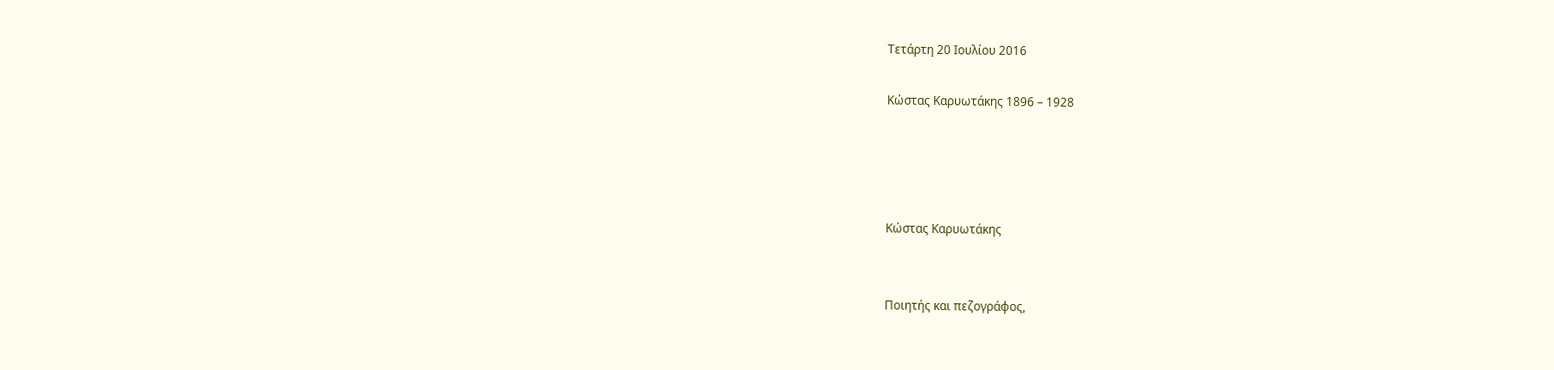Τετάρτη 20 Ιουλίου 2016

Κώστας Καρυωτάκης 1896 – 1928




Κώστας Καρυωτάκης


Ποιητής και πεζογράφος,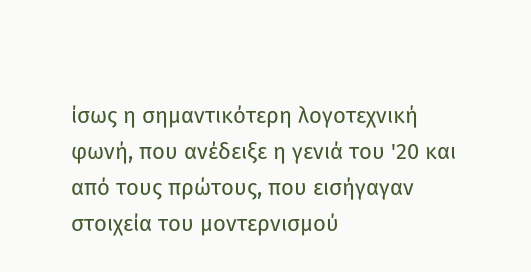ίσως η σημαντικότερη λογοτεχνική φωνή, που ανέδειξε η γενιά του '20 και από τους πρώτους, που εισήγαγαν στοιχεία του μοντερνισμού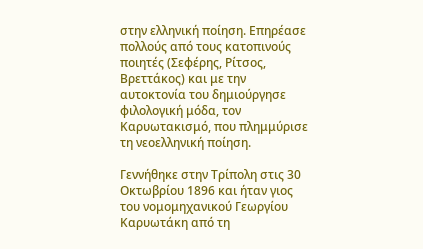στην ελληνική ποίηση. Επηρέασε πολλούς από τους κατοπινούς ποιητές (Σεφέρης, Ρίτσος, Βρεττάκος) και με την αυτοκτονία του δημιούργησε φιλολογική μόδα, τον Καρυωτακισμό, που πλημμύρισε τη νεοελληνική ποίηση.

Γεννήθηκε στην Τρίπολη στις 30 Οκτωβρίου 1896 και ήταν γιoς του νομομηχανικού Γεωργίου Καρυωτάκη από τη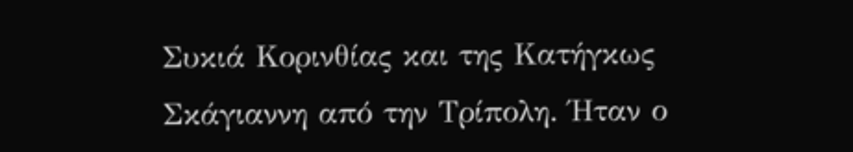Συκιά Κορινθίας και της Κατήγκως Σκάγιαννη από την Τρίπολη. Ήταν ο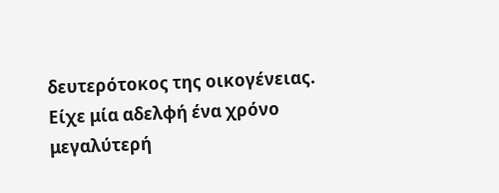δευτερότοκος της οικογένειας. Είχε μία αδελφή ένα χρόνο μεγαλύτερή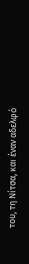του, τη Νίτσα, και έναν αδελφό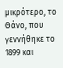μικρότερο, το Θάνο, που γεννήθηκε το 1899 και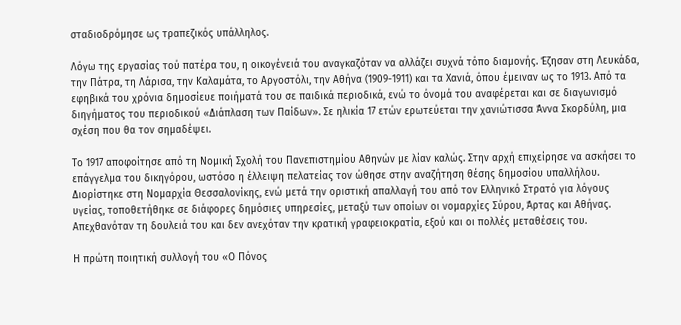σταδιοδρόμησε ως τραπεζικός υπάλληλος.

Λόγω της εργασίας τού πατέρα του, η οικογένειά του αναγκαζόταν να αλλάζει συχνά τόπο διαμονής. Έζησαν στη Λευκάδα, την Πάτρα, τη Λάρισα, την Καλαμάτα, το Αργοστόλι, την Αθήνα (1909-1911) και τα Χανιά, όπου έμειναν ως το 1913. Από τα εφηβικά του χρόνια δημοσίευε ποιήματά του σε παιδικά περιοδικά, ενώ το όνομά του αναφέρεται και σε διαγωνισμό διηγήματος του περιοδικού «Διάπλαση των Παίδων». Σε ηλικία 17 ετών ερωτεύεται την χανιώτισσα Άννα Σκορδύλη, μια σχέση που θα τον σημαδέψει.

Το 1917 αποφοίτησε από τη Νομική Σχολή του Πανεπιστημίου Αθηνών με λίαν καλώς. Στην αρχή επιχείρησε να ασκήσει το επάγγελμα του δικηγόρου, ωστόσο η έλλειψη πελατείας τον ώθησε στην αναζήτηση θέσης δημοσίου υπαλλήλου. Διορίστηκε στη Νομαρχία Θεσσαλονίκης, ενώ μετά την οριστική απαλλαγή του από τον Ελληνικό Στρατό για λόγους υγείας, τοποθετήθηκε σε διάφορες δημόσιες υπηρεσίες, μεταξύ των οποίων οι νομαρχίες Σύρου, Άρτας και Αθήνας. Απεχθανόταν τη δουλειά του και δεν ανεχόταν την κρατική γραφειοκρατία, εξού και οι πολλές μεταθέσεις του.

Η πρώτη ποιητική συλλογή του «Ο Πόνος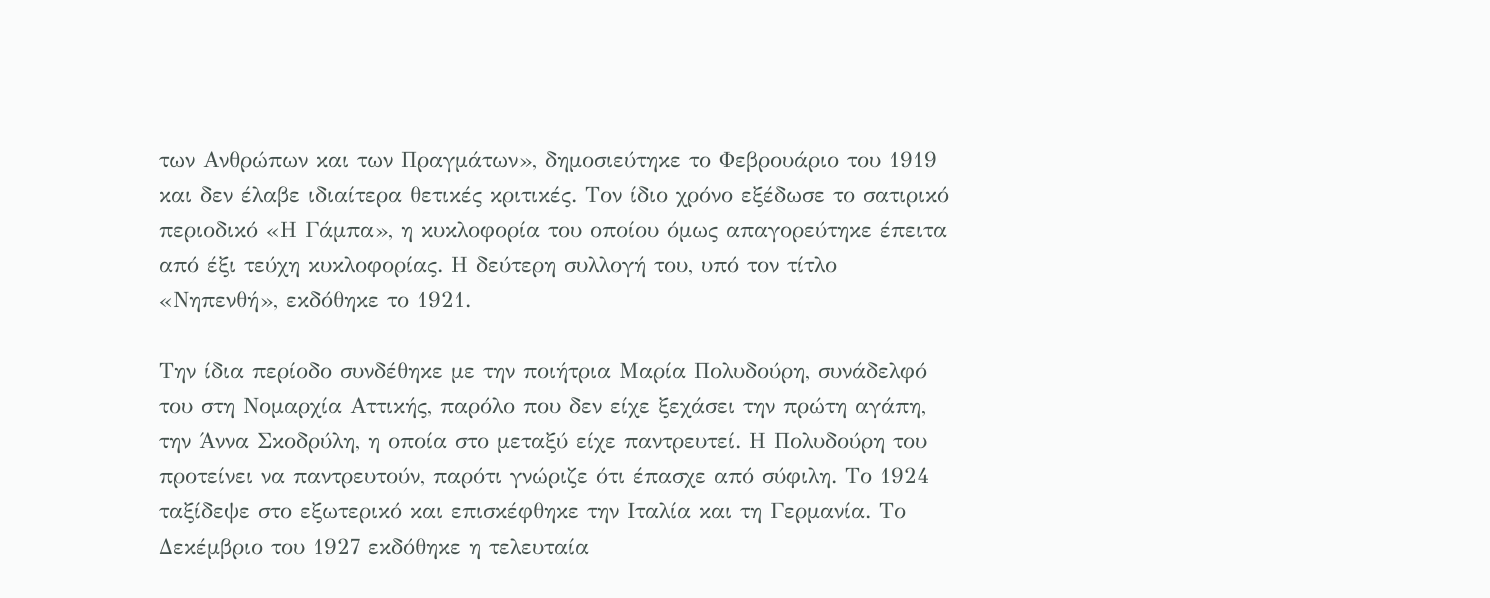των Ανθρώπων και των Πραγμάτων», δημοσιεύτηκε το Φεβρουάριο του 1919 και δεν έλαβε ιδιαίτερα θετικές κριτικές. Τον ίδιο χρόνο εξέδωσε το σατιρικό περιοδικό «Η Γάμπα», η κυκλοφορία του οποίου όμως απαγορεύτηκε έπειτα από έξι τεύχη κυκλοφορίας. Η δεύτερη συλλογή του, υπό τον τίτλο «Νηπενθή», εκδόθηκε το 1921.

Την ίδια περίοδο συνδέθηκε με την ποιήτρια Μαρία Πολυδούρη, συνάδελφό του στη Νομαρχία Αττικής, παρόλο που δεν είχε ξεχάσει την πρώτη αγάπη, την Άννα Σκοδρύλη, η οποία στο μεταξύ είχε παντρευτεί. Η Πολυδούρη του προτείνει να παντρευτούν, παρότι γνώριζε ότι έπασχε από σύφιλη. Το 1924 ταξίδεψε στο εξωτερικό και επισκέφθηκε την Ιταλία και τη Γερμανία. Το Δεκέμβριο του 1927 εκδόθηκε η τελευταία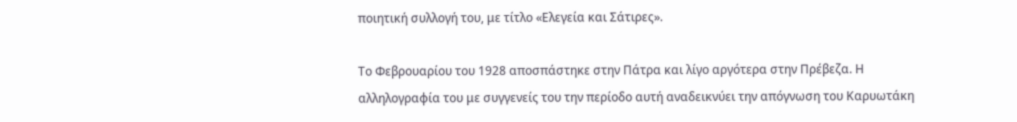ποιητική συλλογή του, με τίτλο «Ελεγεία και Σάτιρες».

Το Φεβρουαρίου του 1928 αποσπάστηκε στην Πάτρα και λίγο αργότερα στην Πρέβεζα. Η αλληλογραφία του με συγγενείς του την περίοδο αυτή αναδεικνύει την απόγνωση του Καρυωτάκη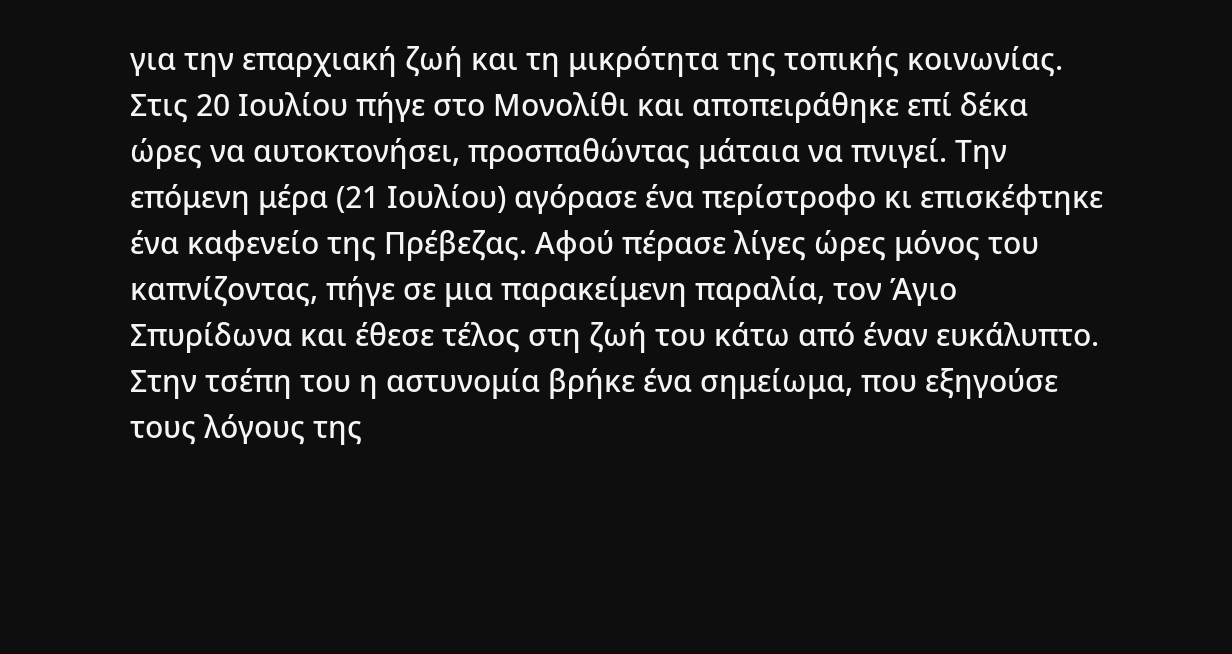για την επαρχιακή ζωή και τη μικρότητα της τοπικής κοινωνίας. Στις 20 Ιουλίου πήγε στο Μονολίθι και αποπειράθηκε επί δέκα ώρες να αυτοκτονήσει, προσπαθώντας μάταια να πνιγεί. Την επόμενη μέρα (21 Ιουλίου) αγόρασε ένα περίστροφο κι επισκέφτηκε ένα καφενείο της Πρέβεζας. Αφού πέρασε λίγες ώρες μόνος του καπνίζοντας, πήγε σε μια παρακείμενη παραλία, τον Άγιο Σπυρίδωνα και έθεσε τέλος στη ζωή του κάτω από έναν ευκάλυπτο. Στην τσέπη του η αστυνομία βρήκε ένα σημείωμα, που εξηγούσε τους λόγους της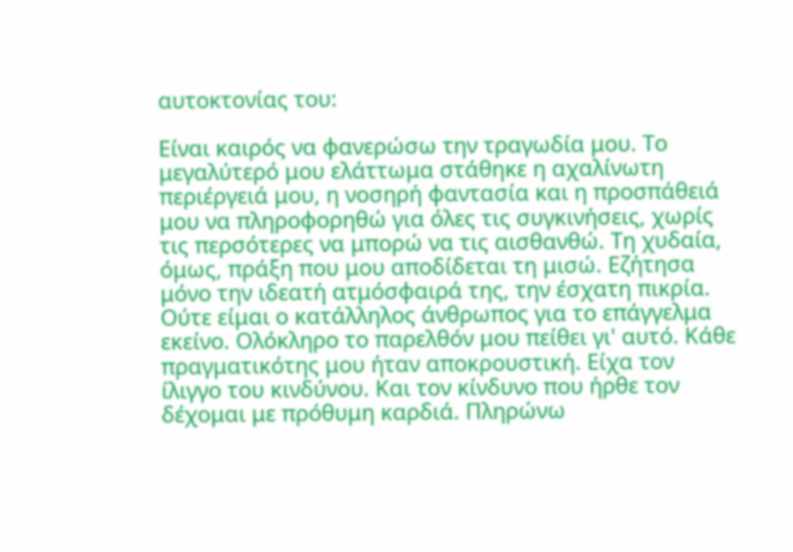αυτοκτονίας του:

Είναι καιρός να φανερώσω την τραγωδία μου. Το μεγαλύτερό μου ελάττωμα στάθηκε η αχαλίνωτη περιέργειά μου, η νοσηρή φαντασία και η προσπάθειά μου να πληροφορηθώ για όλες τις συγκινήσεις, χωρίς τις περσότερες να μπορώ να τις αισθανθώ. Τη χυδαία, όμως, πράξη που μου αποδίδεται τη μισώ. Εζήτησα μόνο την ιδεατή ατμόσφαιρά της, την έσχατη πικρία. Ούτε είμαι ο κατάλληλος άνθρωπος για το επάγγελμα εκείνο. Ολόκληρο το παρελθόν μου πείθει γι' αυτό. Κάθε πραγματικότης μου ήταν αποκρουστική. Είχα τον ίλιγγο του κινδύνου. Και τον κίνδυνο που ήρθε τον δέχομαι με πρόθυμη καρδιά. Πληρώνω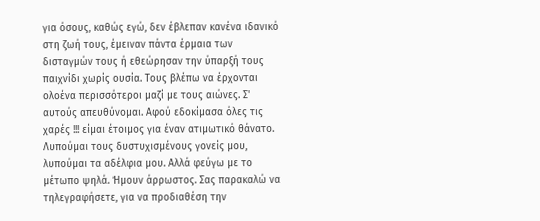για όσους, καθώς εγώ, δεν έβλεπαν κανένα ιδανικό στη ζωή τους, έμειναν πάντα έρμαια των δισταγμών τους ή εθεώρησαν την ύπαρξή τους παιχνίδι χωρίς ουσία. Τους βλέπω να έρχονται ολοένα περισσότεροι μαζί με τους αιώνες. Σ' αυτούς απευθύνομαι. Αφού εδοκίμασα όλες τις χαρές !!! είμαι έτοιμος για έναν ατιμωτικό θάνατο. Λυπούμαι τους δυστυχισμένους γονείς μου, λυπούμαι τα αδέλφια μου. Αλλά φεύγω με το μέτωπο ψηλά. Ήμουν άρρωστος. Σας παρακαλώ να τηλεγραφήσετε, για να προδιαθέση την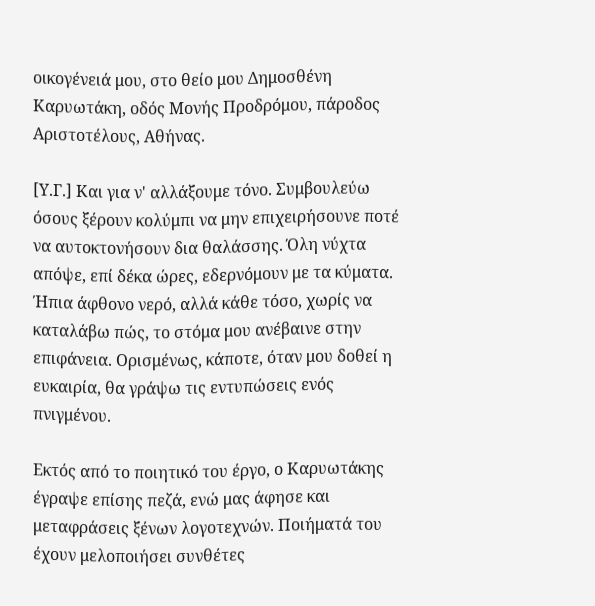οικογένειά μου, στο θείο μου Δημοσθένη Καρυωτάκη, οδός Μονής Προδρόμου, πάροδος Αριστοτέλους, Αθήνας.

[Υ.Γ.] Και για ν' αλλάξουμε τόνο. Συμβουλεύω όσους ξέρουν κολύμπι να μην επιχειρήσουνε ποτέ να αυτοκτονήσουν δια θαλάσσης. Όλη νύχτα απόψε, επί δέκα ώρες, εδερνόμουν με τα κύματα. Ήπια άφθονο νερό, αλλά κάθε τόσο, χωρίς να καταλάβω πώς, το στόμα μου ανέβαινε στην επιφάνεια. Ορισμένως, κάποτε, όταν μου δοθεί η ευκαιρία, θα γράψω τις εντυπώσεις ενός πνιγμένου.

Εκτός από το ποιητικό του έργο, ο Καρυωτάκης έγραψε επίσης πεζά, ενώ μας άφησε και μεταφράσεις ξένων λογοτεχνών. Ποιήματά του έχουν μελοποιήσει συνθέτες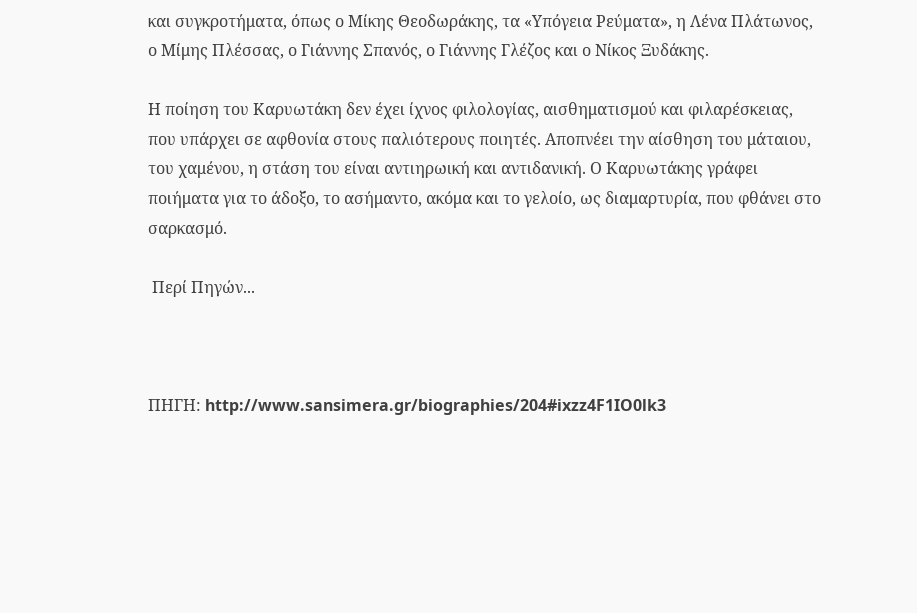και συγκροτήματα, όπως ο Μίκης Θεοδωράκης, τα «Υπόγεια Ρεύματα», η Λένα Πλάτωνος, ο Μίμης Πλέσσας, ο Γιάννης Σπανός, ο Γιάννης Γλέζος και ο Νίκος Ξυδάκης.

Η ποίηση του Καρυωτάκη δεν έχει ίχνος φιλολογίας, αισθηματισμού και φιλαρέσκειας, που υπάρχει σε αφθονία στους παλιότερους ποιητές. Αποπνέει την αίσθηση του μάταιου, του χαμένου, η στάση του είναι αντιηρωική και αντιδανική. Ο Καρυωτάκης γράφει ποιήματα για το άδοξο, το ασήμαντο, ακόμα και το γελοίο, ως διαμαρτυρία, που φθάνει στο σαρκασμό.

 Περί Πηγών...



ΠΗΓΗ: http://www.sansimera.gr/biographies/204#ixzz4F1IO0lk3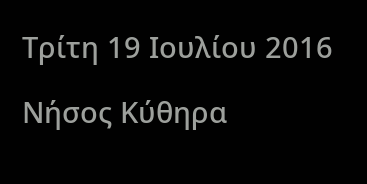Τρίτη 19 Ιουλίου 2016

Νήσος Κύθηρα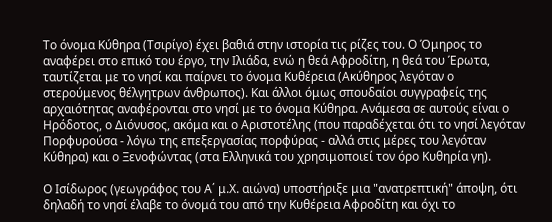Το όνομα Κύθηρα (Τσιρίγο) έχει βαθιά στην ιστορία τις ρίζες του. Ο Όμηρος το αναφέρει στο επικό του έργο, την Ιλιάδα, ενώ η θεά Αφροδίτη, η θεά του Έρωτα, ταυτίζεται με το νησί και παίρνει το όνομα Κυθέρεια (Ακύθηρος λεγόταν ο στερούμενος θέλγητρων άνθρωπος). Και άλλοι όμως σπουδαίοι συγγραφείς της αρχαιότητας αναφέρονται στο νησί με το όνομα Κύθηρα. Ανάμεσα σε αυτούς είναι ο Ηρόδοτος, ο Διόνυσος, ακόμα και ο Αριστοτέλης (που παραδέχεται ότι το νησί λεγόταν Πορφυρούσα - λόγω της επεξεργασίας πορφύρας - αλλά στις μέρες του λεγόταν Κύθηρα) και ο Ξενοφώντας (στα Ελληνικά του χρησιμοποιεί τον όρο Κυθηρία γη).

Ο Ισίδωρος (γεωγράφος του Α΄ μ.Χ. αιώνα) υποστήριξε μια "ανατρεπτική" άποψη, ότι δηλαδή το νησί έλαβε το όνομά του από την Κυθέρεια Αφροδίτη και όχι το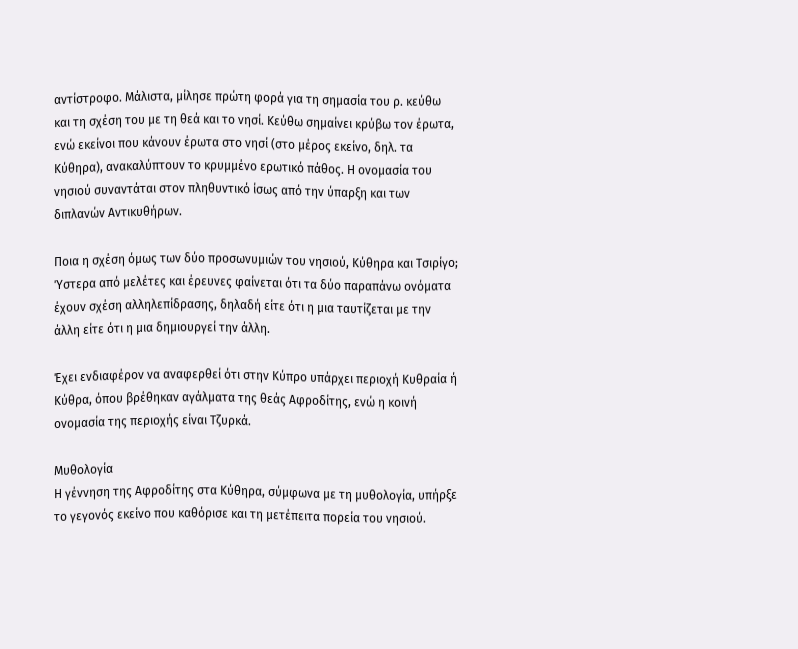αντίστροφο. Μάλιστα, μίλησε πρώτη φορά για τη σημασία του ρ. κεύθω και τη σχέση του με τη θεά και το νησί. Κεύθω σημαίνει κρύβω τον έρωτα, ενώ εκείνοι που κάνουν έρωτα στο νησί (στο μέρος εκείνο, δηλ. τα Κύθηρα), ανακαλύπτουν το κρυμμένο ερωτικό πάθος. Η ονομασία του νησιού συναντάται στον πληθυντικό ίσως από την ύπαρξη και των διπλανών Αντικυθήρων.

Ποια η σχέση όμως των δύο προσωνυμιών του νησιού, Κύθηρα και Τσιρίγο; Ύστερα από μελέτες και έρευνες φαίνεται ότι τα δύο παραπάνω ονόματα έχουν σχέση αλληλεπίδρασης, δηλαδή είτε ότι η μια ταυτίζεται με την άλλη είτε ότι η μια δημιουργεί την άλλη.

Έχει ενδιαφέρον να αναφερθεί ότι στην Κύπρο υπάρχει περιοχή Κυθραία ή Κύθρα, όπου βρέθηκαν αγάλματα της θεάς Αφροδίτης, ενώ η κοινή ονομασία της περιοχής είναι Τζυρκά.

Μυθολογία
Η γέννηση της Αφροδίτης στα Κύθηρα, σύμφωνα με τη μυθολογία, υπήρξε το γεγονός εκείνο που καθόρισε και τη μετέπειτα πορεία του νησιού.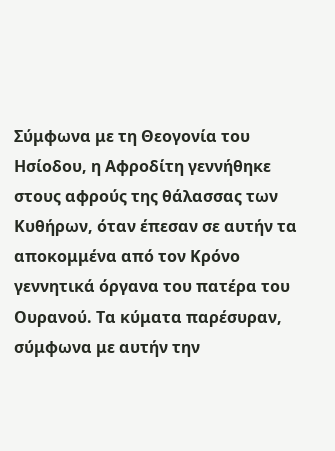Σύμφωνα με τη Θεογονία του Ησίοδου, η Αφροδίτη γεννήθηκε στους αφρούς της θάλασσας των Κυθήρων, όταν έπεσαν σε αυτήν τα αποκομμένα από τον Κρόνο γεννητικά όργανα του πατέρα του Ουρανού. Τα κύματα παρέσυραν, σύμφωνα με αυτήν την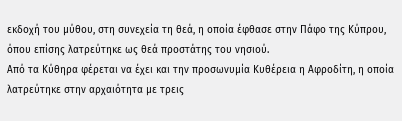εκδοχή του μύθου, στη συνεχεία τη θεά, η οποία έφθασε στην Πάφο της Κύπρου, όπου επίσης λατρεύτηκε ως θεά προστάτης του νησιού.
Από τα Κύθηρα φέρεται να έχει και την προσωνυμία Κυθέρεια η Αφροδίτη, η οποία λατρεύτηκε στην αρχαιότητα με τρεις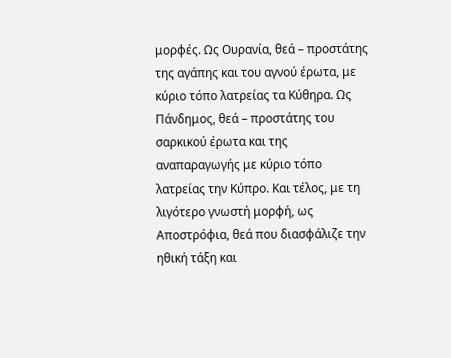μορφές. Ως Ουρανία, θεά – προστάτης της αγάπης και του αγνού έρωτα, με κύριο τόπο λατρείας τα Κύθηρα. Ως Πάνδημος, θεά – προστάτης του σαρκικού έρωτα και της αναπαραγωγής με κύριο τόπο λατρείας την Κύπρο. Και τέλος, με τη λιγότερο γνωστή μορφή, ως Αποστρόφια, θεά που διασφάλιζε την ηθική τάξη και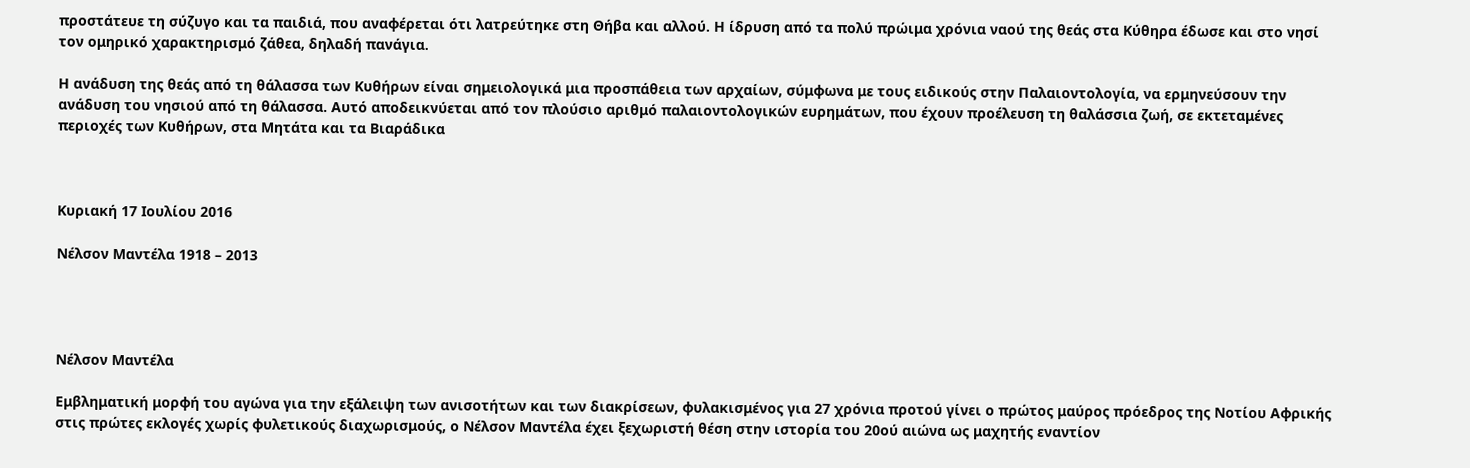προστάτευε τη σύζυγο και τα παιδιά, που αναφέρεται ότι λατρεύτηκε στη Θήβα και αλλού. Η ίδρυση από τα πολύ πρώιμα χρόνια ναού της θεάς στα Κύθηρα έδωσε και στο νησί τον ομηρικό χαρακτηρισμό ζάθεα, δηλαδή πανάγια.

Η ανάδυση της θεάς από τη θάλασσα των Κυθήρων είναι σημειολογικά μια προσπάθεια των αρχαίων, σύμφωνα με τους ειδικούς στην Παλαιοντολογία, να ερμηνεύσουν την ανάδυση του νησιού από τη θάλασσα. Αυτό αποδεικνύεται από τον πλούσιο αριθμό παλαιοντολογικών ευρημάτων, που έχουν προέλευση τη θαλάσσια ζωή, σε εκτεταμένες περιοχές των Κυθήρων, στα Μητάτα και τα Βιαράδικα



Κυριακή 17 Ιουλίου 2016

Νέλσον Μαντέλα 1918 – 2013




Νέλσον Μαντέλα

Εμβληματική μορφή του αγώνα για την εξάλειψη των ανισοτήτων και των διακρίσεων, φυλακισμένος για 27 χρόνια προτού γίνει ο πρώτος μαύρος πρόεδρος της Νοτίου Αφρικής στις πρώτες εκλογές χωρίς φυλετικούς διαχωρισμούς, ο Νέλσον Μαντέλα έχει ξεχωριστή θέση στην ιστορία του 20ού αιώνα ως μαχητής εναντίον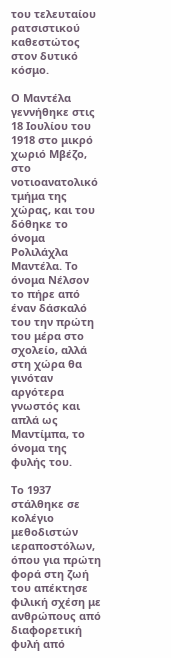του τελευταίου ρατσιστικού καθεστώτος στον δυτικό κόσμο.

Ο Μαντέλα γεννήθηκε στις 18 Ιουλίου του 1918 στο μικρό χωριό Μβέζο, στο νοτιοανατολικό τμήμα της χώρας, και του δόθηκε το όνομα Ρολιλάχλα Μαντέλα. Το όνομα Νέλσον το πήρε από έναν δάσκαλό του την πρώτη του μέρα στο σχολείο, αλλά στη χώρα θα γινόταν αργότερα γνωστός και απλά ως Μαντίμπα, το όνομα της φυλής του.

Το 1937 στάλθηκε σε κολέγιο μεθοδιστών ιεραποστόλων, όπου για πρώτη φορά στη ζωή του απέκτησε φιλική σχέση με ανθρώπους από διαφορετική φυλή από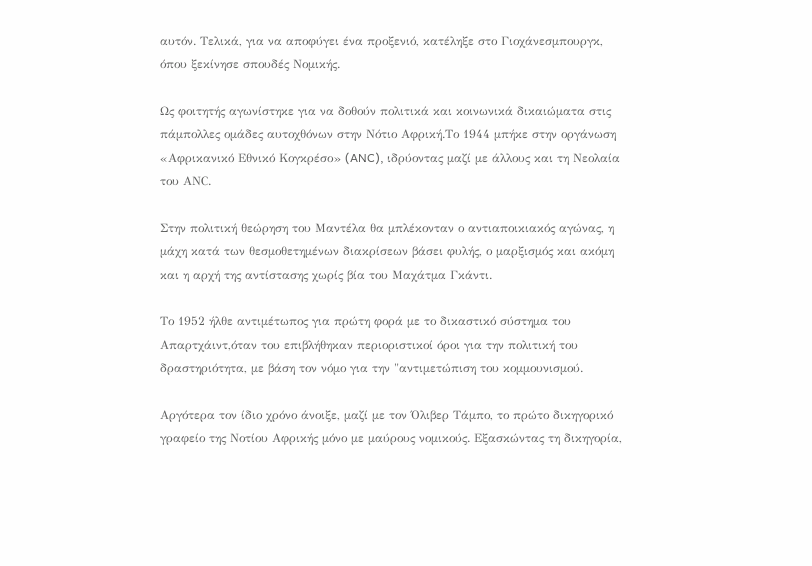αυτόν. Τελικά, για να αποφύγει ένα προξενιό, κατέληξε στο Γιοχάνεσμπουργκ, όπου ξεκίνησε σπουδές Νομικής.

Ως φοιτητής αγωνίστηκε για να δοθούν πολιτικά και κοινωνικά δικαιώματα στις πάμπολλες ομάδες αυτοχθόνων στην Νότιο Αφρική.Το 1944 μπήκε στην οργάνωση «Αφρικανικό Εθνικό Κογκρέσο» (ANC), ιδρύοντας μαζί με άλλους και τη Νεολαία του ΑΝC.

Στην πολιτική θεώρηση του Μαντέλα θα μπλέκονταν ο αντιαποικιακός αγώνας, η μάχη κατά των θεσμοθετημένων διακρίσεων βάσει φυλής, ο μαρξισμός και ακόμη και η αρχή της αντίστασης χωρίς βία του Μαχάτμα Γκάντι.

Το 1952 ήλθε αντιμέτωπος για πρώτη φορά με το δικαστικό σύστημα του Απαρτχάιντ,όταν του επιβλήθηκαν περιοριστικοί όροι για την πολιτική του δραστηριότητα, με βάση τον νόμο για την "αντιμετώπιση του κομμουνισμού.

Αργότερα τον ίδιο χρόνο άνοιξε, μαζί με τον Όλιβερ Τάμπο, το πρώτο δικηγορικό γραφείο της Νοτίου Αφρικής μόνο με μαύρους νομικούς. Εξασκώντας τη δικηγορία,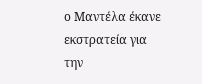ο Μαντέλα έκανε
εκστρατεία για την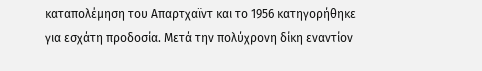καταπολέμηση του Απαρτχαϊντ και το 1956 κατηγορήθηκε για εσχάτη προδοσία. Μετά την πολύχρονη δίκη εναντίον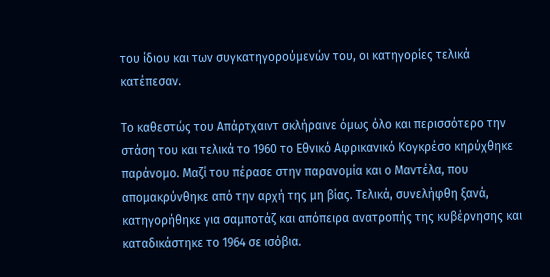του ίδιου και των συγκατηγορούμενών του, οι κατηγορίες τελικά κατέπεσαν.

Το καθεστώς του Απάρτχαιντ σκλήραινε όμως όλο και περισσότερο την στάση του και τελικά το 1960 το Εθνικό Αφρικανικό Κογκρέσο κηρύχθηκε παράνομο. Μαζί του πέρασε στην παρανομία και ο Μαντέλα, που απομακρύνθηκε από την αρχή της μη βίας. Τελικά, συνελήφθη ξανά, κατηγορήθηκε για σαμποτάζ και απόπειρα ανατροπής της κυβέρνησης και καταδικάστηκε το 1964 σε ισόβια.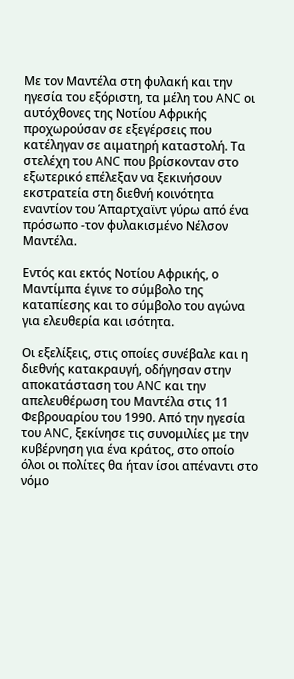Με τον Μαντέλα στη φυλακή και την ηγεσία του εξόριστη, τα μέλη του ANC οι αυτόχθονες της Νοτίου Αφρικής προχωρούσαν σε εξεγέρσεις που κατέληγαν σε αιματηρή καταστολή. Τα στελέχη του ANC που βρίσκονταν στο εξωτερικό επέλεξαν να ξεκινήσουν εκστρατεία στη διεθνή κοινότητα εναντίον του Άπαρτχαϊντ γύρω από ένα πρόσωπο -τον φυλακισμένο Νέλσον Μαντέλα.

Εντός και εκτός Νοτίου Αφρικής, ο Μαντίμπα έγινε το σύμβολο της καταπίεσης και το σύμβολο του αγώνα για ελευθερία και ισότητα.

Οι εξελίξεις, στις οποίες συνέβαλε και η διεθνής κατακραυγή, οδήγησαν στην αποκατάσταση του ANC και την απελευθέρωση του Μαντέλα στις 11 Φεβρουαρίου του 1990. Από την ηγεσία του ANC, ξεκίνησε τις συνομιλίες με την κυβέρνηση για ένα κράτος, στο οποίο όλοι οι πολίτες θα ήταν ίσοι απέναντι στο νόμο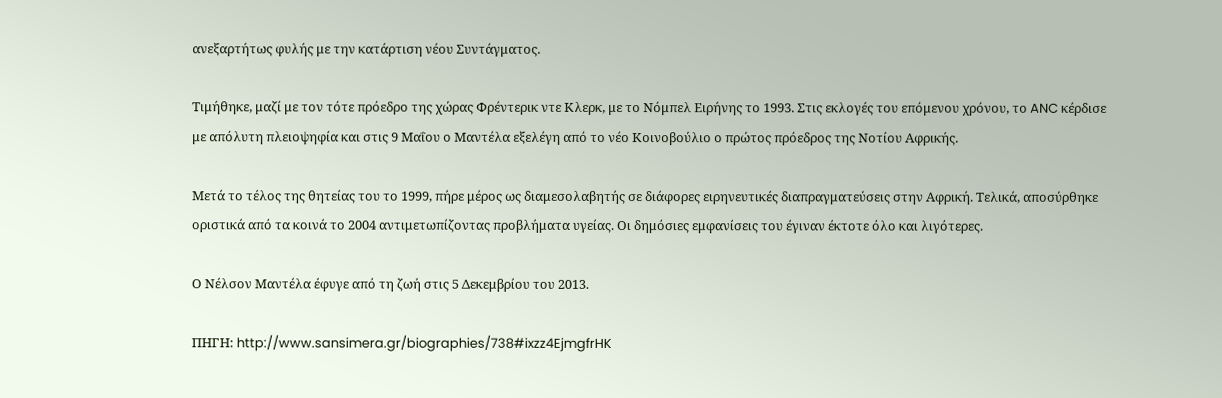ανεξαρτήτως φυλής με την κατάρτιση νέου Συντάγματος.

Τιμήθηκε, μαζί με τον τότε πρόεδρο της χώρας Φρέντερικ ντε Κλερκ, με το Νόμπελ Ειρήνης το 1993. Στις εκλογές του επόμενου χρόνου, το ANC κέρδισε με απόλυτη πλειοψηφία και στις 9 Μαΐου ο Μαντέλα εξελέγη από το νέο Κοινοβούλιο ο πρώτος πρόεδρος της Νοτίου Αφρικής.

Μετά το τέλος της θητείας του το 1999, πήρε μέρος ως διαμεσολαβητής σε διάφορες ειρηνευτικές διαπραγματεύσεις στην Αφρική. Τελικά, αποσύρθηκε οριστικά από τα κοινά το 2004 αντιμετωπίζοντας προβλήματα υγείας. Οι δημόσιες εμφανίσεις του έγιναν έκτοτε όλο και λιγότερες.

Ο Νέλσον Μαντέλα έφυγε από τη ζωή στις 5 Δεκεμβρίου του 2013.

ΠΗΓΗ: http://www.sansimera.gr/biographies/738#ixzz4EjmgfrHK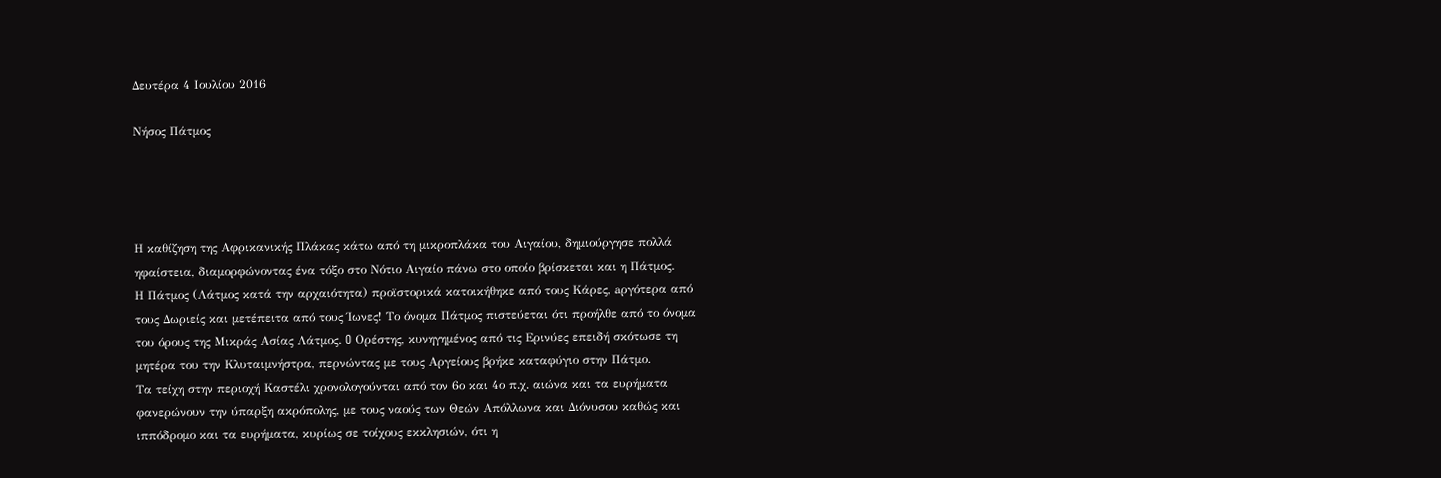Δευτέρα 4 Ιουλίου 2016

Νήσος Πάτμος




Η καθίζηση της Αφρικανικής Πλάκας κάτω από τη μικροπλάκα του Αιγαίου, δημιούργησε πολλά ηφαίστεια, διαμορφώνοντας ένα τόξο στο Νότιο Αιγαίο πάνω στο οποίο βρίσκεται και η Πάτμος.
Η Πάτμος (Λάτμος κατά την αρχαιότητα) προϊστορικά κατοικήθηκε από τους Κάρες, aργότερα από τους Δωριείς και μετέπειτα από τους Ίωνες! Το όνομα Πάτμος πιστεύεται ότι προήλθε από το όνομα του όρους της Μικράς Ασίας Λάτμος. O Ορέστης, κυνηγημένος από τις Ερινύες επειδή σκότωσε τη μητέρα του την Κλυταιμνήστρα, περνώντας με τους Αργείους βρήκε καταφύγιο στην Πάτμο.
Τα τείχη στην περιοχή Καστέλι χρονολογούνται από τον 6ο και 4ο π.χ. αιώνα και τα ευρήματα φανερώνουν την ύπαρξη ακρόπολης, με τους ναούς των Θεών Απόλλωνα και Διόνυσου καθώς και ιππόδρομο και τα ευρήματα, κυρίως σε τοίχους εκκλησιών, ότι η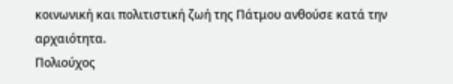κοινωνική και πολιτιστική ζωή της Πάτμου ανθούσε κατά την αρχαιότητα.
Πολιούχος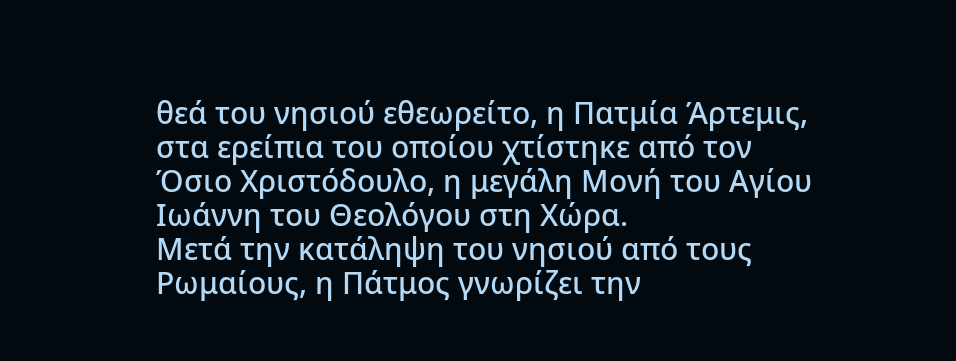θεά του νησιού εθεωρείτο, η Πατμία Άρτεμις, στα ερείπια του οποίου χτίστηκε από τον Όσιο Χριστόδουλο, η μεγάλη Μονή του Αγίου Ιωάννη του Θεολόγου στη Χώρα.
Μετά την κατάληψη του νησιού από τους Ρωμαίους, η Πάτμος γνωρίζει την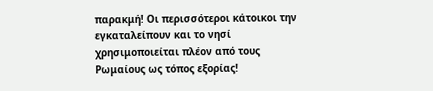παρακμή! Οι περισσότεροι κάτοικοι την εγκαταλείπουν και το νησί χρησιμοποιείται πλέον από τους Ρωμαίους ως τόπος εξορίας!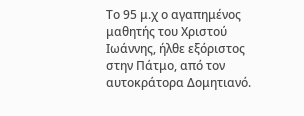Το 95 μ.χ ο αγαπημένος μαθητής του Χριστού Ιωάννης, ήλθε εξόριστος στην Πάτμο, από τον αυτοκράτορα Δομητιανό.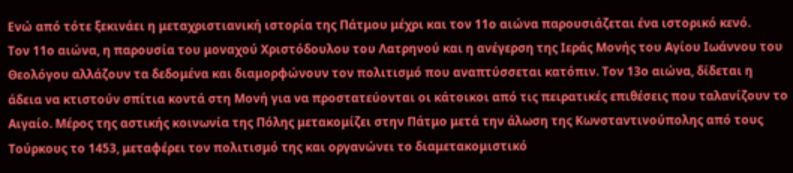Ενώ από τότε ξεκινάει η μεταχριστιανική ιστορία της Πάτμου μέχρι και τον 11ο αιώνα παρουσιάζεται ένα ιστορικό κενό.
Τον 11ο αιώνα, η παρουσία του μοναχού Χριστόδουλου του Λατρηνού και η ανέγερση της Ιεράς Μονής του Αγίου Ιωάννου του Θεολόγου αλλάζουν τα δεδομένα και διαμορφώνουν τον πολιτισμό που αναπτύσσεται κατόπιν. Τον 13ο αιώνα, δίδεται η άδεια να κτιστούν σπίτια κοντά στη Μονή για να προστατεύονται οι κάτοικοι από τις πειρατικές επιθέσεις που ταλανίζουν το Αιγαίο. Μέρος της αστικής κοινωνία της Πόλης μετακομίζει στην Πάτμο μετά την άλωση της Κωνσταντινούπολης από τους Τούρκους το 1453, μεταφέρει τον πολιτισμό της και οργανώνει το διαμετακομιστικό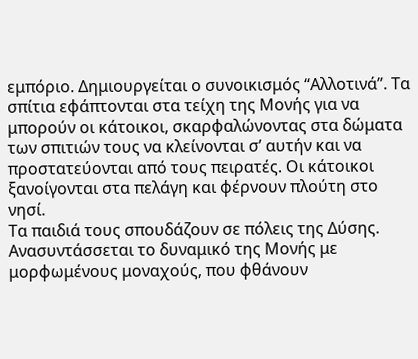εμπόριο. Δημιουργείται ο συνοικισμός “Αλλοτινά”. Τα σπίτια εφάπτονται στα τείχη της Μονής για να μπορούν οι κάτοικοι, σκαρφαλώνοντας στα δώματα των σπιτιών τους να κλείνονται σ’ αυτήν και να προστατεύονται από τους πειρατές. Οι κάτοικοι ξανοίγονται στα πελάγη και φέρνουν πλούτη στο νησί.
Τα παιδιά τους σπουδάζουν σε πόλεις της Δύσης. Ανασυντάσσεται το δυναμικό της Μονής με μορφωμένους μοναχούς, που φθάνουν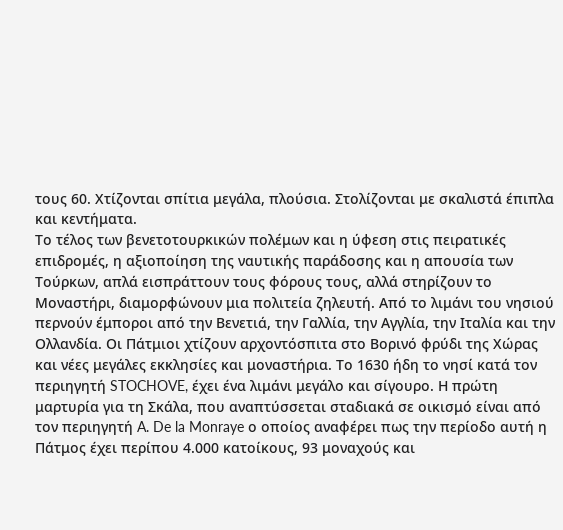τους 60. Χτίζονται σπίτια μεγάλα, πλούσια. Στολίζονται με σκαλιστά έπιπλα και κεντήματα.
Το τέλος των βενετοτουρκικών πολέμων και η ύφεση στις πειρατικές επιδρομές, η αξιοποίηση της ναυτικής παράδοσης και η απουσία των Τούρκων, απλά εισπράττουν τους φόρους τους, αλλά στηρίζουν το Μοναστήρι, διαμορφώνουν μια πολιτεία ζηλευτή. Από το λιμάνι του νησιού περνούν έμποροι από την Βενετιά, την Γαλλία, την Αγγλία, την Ιταλία και την Ολλανδία. Οι Πάτμιοι χτίζουν αρχοντόσπιτα στο Βορινό φρύδι της Χώρας και νέες μεγάλες εκκλησίες και μοναστήρια. Το 1630 ήδη το νησί κατά τον περιηγητή STOCHOVE, έχει ένα λιμάνι μεγάλο και σίγουρο. Η πρώτη μαρτυρία για τη Σκάλα, που αναπτύσσεται σταδιακά σε οικισμό είναι από τον περιηγητή A. De la Monraye ο οποίος αναφέρει πως την περίοδο αυτή η Πάτμος έχει περίπου 4.000 κατοίκους, 93 μοναχούς και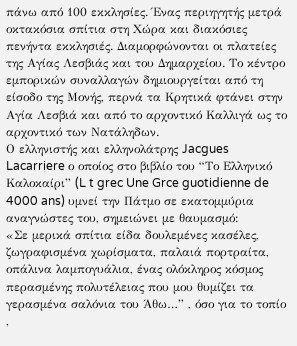πάνω από 100 εκκλησίες. Ένας περιηγητής μετρά οκτακόσια σπίτια στη Χώρα και διακόσιες πενήντα εκκλησιές. Διαμορφώνονται οι πλατείες της Αγίας Λεσβιάς και του Δημαρχείου. Το κέντρο εμπορικών συναλλαγών δημιουργείται από τη είσοδο της Μονής, περνά τα Κρητικά φτάνει στην Αγία Λεσβιά και από το αρχοντικό Καλλιγά ως το αρχοντικό των Νατάληδων.
Ο ελληνιστής και ελληνολάτρης Jacgues Lacarriere ο οποίος στο βιβλίο του “Το Ελληνικό Καλοκαίρι” (L t grec Une Grce guotidienne de 4000 ans) υμνεί την Πάτμο σε εκατομμύρια αναγνώστες του, σημειώνει με θαυμασμό:
«Σε μερικά σπίτια είδα δουλεμένες κασέλες, ζωγραφισμένα χωρίσματα, παλαιά πορτραίτα, οπάλινα λαμπογυάλια, ένας ολόκληρος κόσμος περασμένης πολυτέλειας που μου θυμίζει τα γερασμένα σαλόνια του Άθω…” , όσο για το τοπίο ,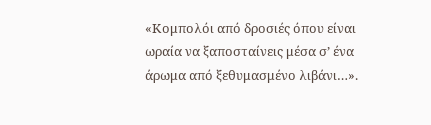«Κομπολόι από δροσιές όπου είναι ωραία να ξαποσταίνεις μέσα σ’ ένα άρωμα από ξεθυμασμένο λιβάνι…».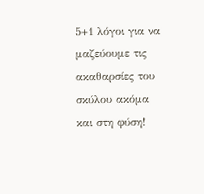5+1 λόγοι για να μαζεύουμε τις ακαθαρσίες του σκύλου ακόμα και στη φύση!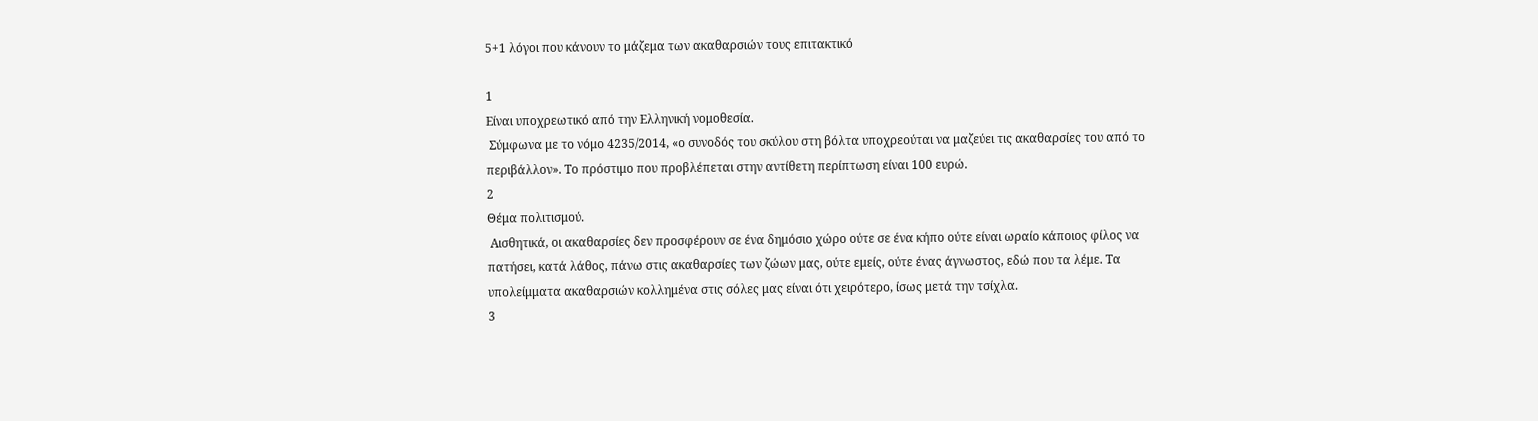5+1 λόγοι που κάνουν το μάζεμα των ακαθαρσιών τους επιτακτικό

1
Είναι υποχρεωτικό από την Ελληνική νομοθεσία.
 Σύμφωνα με το νόμο 4235/2014, «ο συνοδός του σκύλου στη βόλτα υποχρεούται να μαζεύει τις ακαθαρσίες του από το περιβάλλον». Το πρόστιμο που προβλέπεται στην αντίθετη περίπτωση είναι 100 ευρώ.
2
Θέμα πολιτισμού.
 Αισθητικά, οι ακαθαρσίες δεν προσφέρουν σε ένα δημόσιο χώρο ούτε σε ένα κήπο ούτε είναι ωραίο κάποιος φίλος να πατήσει, κατά λάθος, πάνω στις ακαθαρσίες των ζώων μας, ούτε εμείς, ούτε ένας άγνωστος, εδώ που τα λέμε. Τα υπολείμματα ακαθαρσιών κολλημένα στις σόλες μας είναι ότι χειρότερο, ίσως μετά την τσίχλα.
3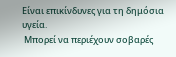Είναι επικίνδυνες για τη δημόσια υγεία.
 Μπορεί να περιέχουν σοβαρές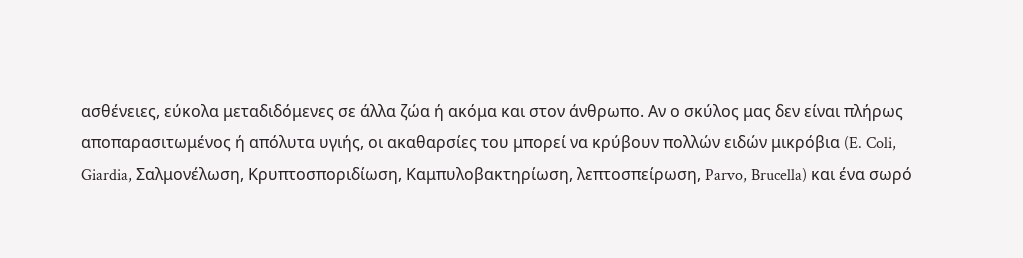ασθένειες, εύκολα μεταδιδόμενες σε άλλα ζώα ή ακόμα και στον άνθρωπο. Αν ο σκύλος μας δεν είναι πλήρως αποπαρασιτωμένος ή απόλυτα υγιής, οι ακαθαρσίες του μπορεί να κρύβουν πολλών ειδών μικρόβια (E. Coli, Giardia, Σαλμονέλωση, Κρυπτοσποριδίωση, Καμπυλοβακτηρίωση, λεπτοσπείρωση, Parvo, Brucella) και ένα σωρό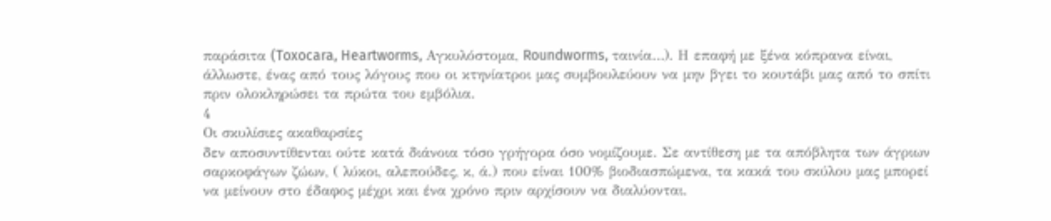παράσιτα (Toxocara, Heartworms, Αγκυλόστομα, Roundworms, ταινία…). Η επαφή με ξένα κόπρανα είναι, άλλωστε, ένας από τους λόγους που οι κτηνίατροι μας συμβουλεύουν να μην βγει το κουτάβι μας από το σπίτι πριν ολοκληρώσει τα πρώτα του εμβόλια.
4
Οι σκυλίσιες ακαθαρσίες
δεν αποσυντίθενται ούτε κατά διάνοια τόσο γρήγορα όσο νομίζουμε. Σε αντίθεση με τα απόβλητα των άγριων σαρκοφάγων ζώων, ( λύκοι, αλεπούδες, κ, ά.) που είναι 100% βιοδιασπώμενα, τα κακά του σκύλου μας μπορεί να μείνουν στο έδαφος μέχρι και ένα χρόνο πριν αρχίσουν να διαλύονται.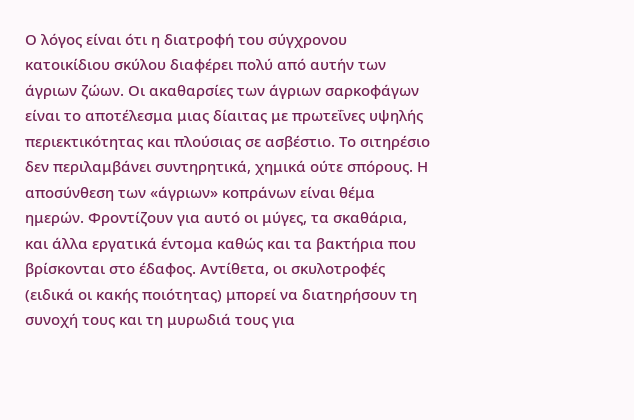Ο λόγος είναι ότι η διατροφή του σύγχρονου κατοικίδιου σκύλου διαφέρει πολύ από αυτήν των άγριων ζώων. Οι ακαθαρσίες των άγριων σαρκοφάγων είναι το αποτέλεσμα μιας δίαιτας με πρωτεΐνες υψηλής περιεκτικότητας και πλούσιας σε ασβέστιο. Το σιτηρέσιο δεν περιλαμβάνει συντηρητικά, χημικά ούτε σπόρους. Η αποσύνθεση των «άγριων» κοπράνων είναι θέμα ημερών. Φροντίζουν για αυτό οι μύγες, τα σκαθάρια, και άλλα εργατικά έντομα καθώς και τα βακτήρια που βρίσκονται στο έδαφος. Αντίθετα, οι σκυλοτροφές (ειδικά οι κακής ποιότητας) μπορεί να διατηρήσουν τη συνοχή τους και τη μυρωδιά τους για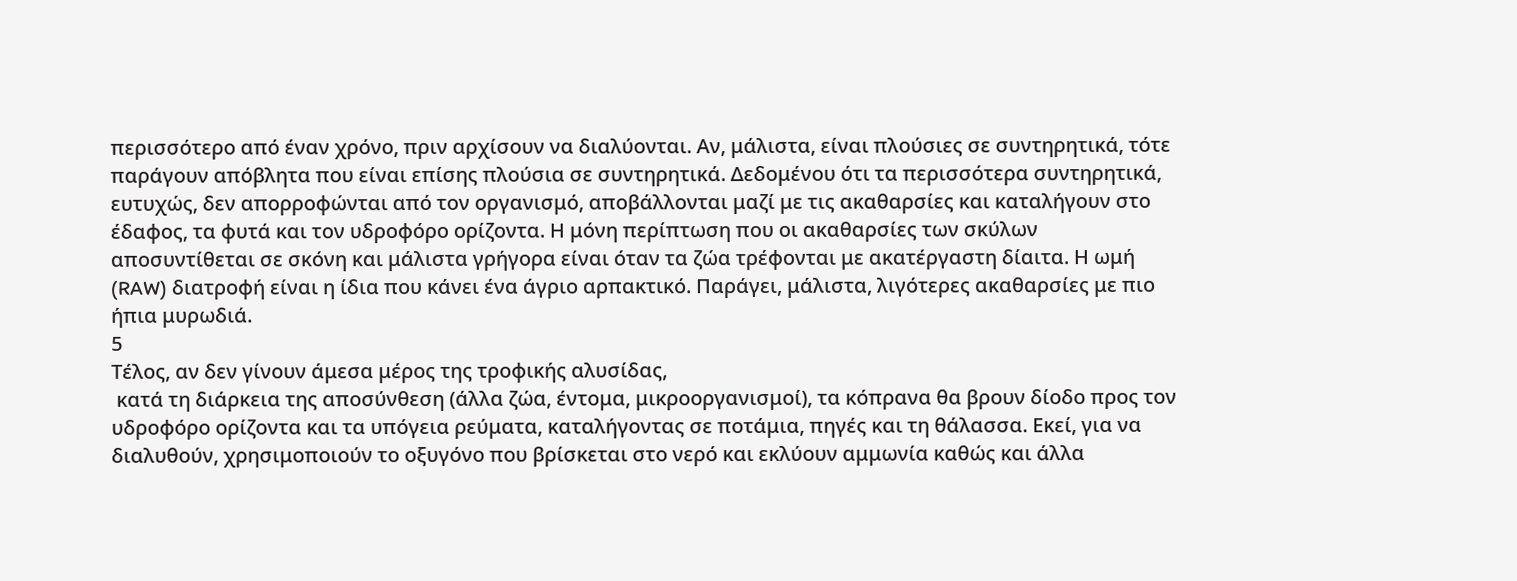περισσότερο από έναν χρόνο, πριν αρχίσουν να διαλύονται. Αν, μάλιστα, είναι πλούσιες σε συντηρητικά, τότε παράγουν απόβλητα που είναι επίσης πλούσια σε συντηρητικά. Δεδομένου ότι τα περισσότερα συντηρητικά, ευτυχώς, δεν απορροφώνται από τον οργανισμό, αποβάλλονται μαζί με τις ακαθαρσίες και καταλήγουν στο έδαφος, τα φυτά και τον υδροφόρο ορίζοντα. Η μόνη περίπτωση που οι ακαθαρσίες των σκύλων αποσυντίθεται σε σκόνη και μάλιστα γρήγορα είναι όταν τα ζώα τρέφονται με ακατέργαστη δίαιτα. Η ωμή (RAW) διατροφή είναι η ίδια που κάνει ένα άγριο αρπακτικό. Παράγει, μάλιστα, λιγότερες ακαθαρσίες με πιο ήπια μυρωδιά.
5
Τέλος, αν δεν γίνουν άμεσα μέρος της τροφικής αλυσίδας,
 κατά τη διάρκεια της αποσύνθεση (άλλα ζώα, έντομα, μικροοργανισμοί), τα κόπρανα θα βρουν δίοδο προς τον υδροφόρο ορίζοντα και τα υπόγεια ρεύματα, καταλήγοντας σε ποτάμια, πηγές και τη θάλασσα. Εκεί, για να διαλυθούν, χρησιμοποιούν το οξυγόνο που βρίσκεται στο νερό και εκλύουν αμμωνία καθώς και άλλα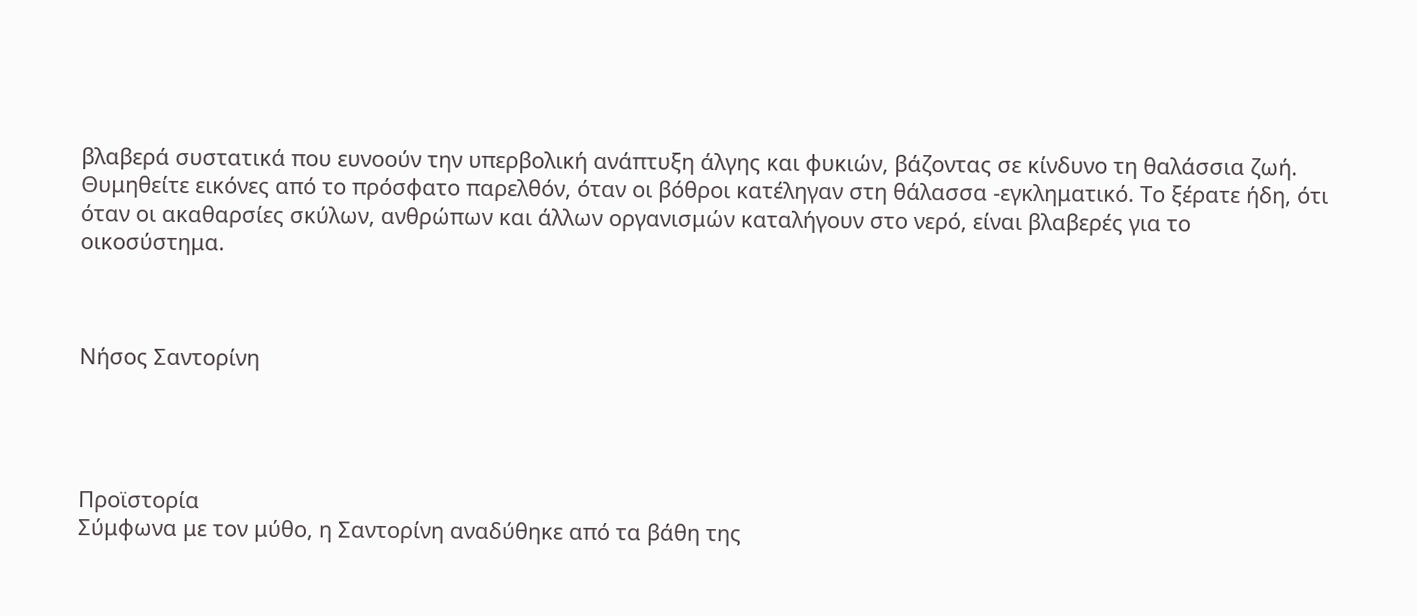βλαβερά συστατικά που ευνοούν την υπερβολική ανάπτυξη άλγης και φυκιών, βάζοντας σε κίνδυνο τη θαλάσσια ζωή. Θυμηθείτε εικόνες από το πρόσφατο παρελθόν, όταν οι βόθροι κατέληγαν στη θάλασσα -εγκληματικό. Το ξέρατε ήδη, ότι όταν οι ακαθαρσίες σκύλων, ανθρώπων και άλλων οργανισμών καταλήγουν στο νερό, είναι βλαβερές για το οικοσύστημα.



Νήσος Σαντορίνη




Προϊστορία
Σύμφωνα με τον μύθο, η Σαντορίνη αναδύθηκε από τα βάθη της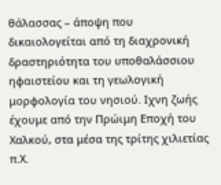θάλασσας – άποψη που δικαιολογείται από τη διαχρονική δραστηριότητα του υποθαλάσσιου ηφαιστείου και τη γεωλογική μορφολογία του νησιού. Ιχνη ζωής έχουμε από την Πρώιμη Εποχή του Χαλκού, στα μέσα της τρίτης χιλιετίας π.Χ.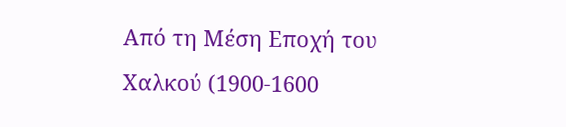Από τη Μέση Εποχή του Χαλκού (1900-1600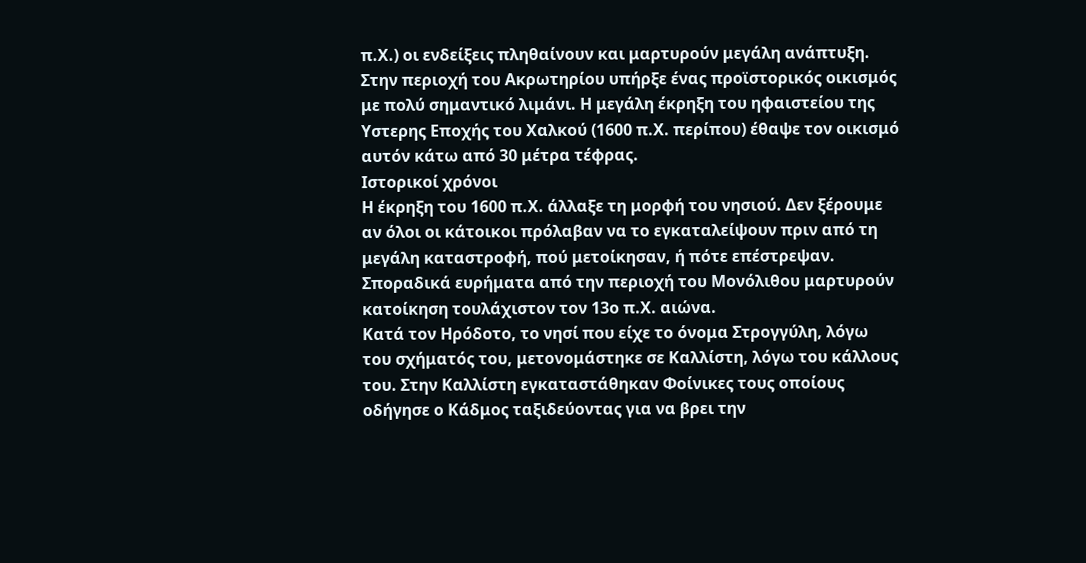π.Χ.) οι ενδείξεις πληθαίνουν και μαρτυρούν μεγάλη ανάπτυξη.
Στην περιοχή του Ακρωτηρίου υπήρξε ένας προϊστορικός οικισμός με πολύ σημαντικό λιμάνι. Η μεγάλη έκρηξη του ηφαιστείου της Υστερης Εποχής του Χαλκού (1600 π.Χ. περίπου) έθαψε τον οικισμό αυτόν κάτω από 30 μέτρα τέφρας.
Ιστορικοί χρόνοι
Η έκρηξη του 1600 π.Χ. άλλαξε τη μορφή του νησιού. Δεν ξέρουμε αν όλοι οι κάτοικοι πρόλαβαν να το εγκαταλείψουν πριν από τη μεγάλη καταστροφή, πού μετοίκησαν, ή πότε επέστρεψαν. Σποραδικά ευρήματα από την περιοχή του Μονόλιθου μαρτυρούν κατοίκηση τουλάχιστον τον 13ο π.Χ. αιώνα.
Κατά τον Ηρόδοτο, το νησί που είχε το όνομα Στρογγύλη, λόγω του σχήματός του, μετονομάστηκε σε Καλλίστη, λόγω του κάλλους του. Στην Καλλίστη εγκαταστάθηκαν Φοίνικες τους οποίους οδήγησε ο Κάδμος ταξιδεύοντας για να βρει την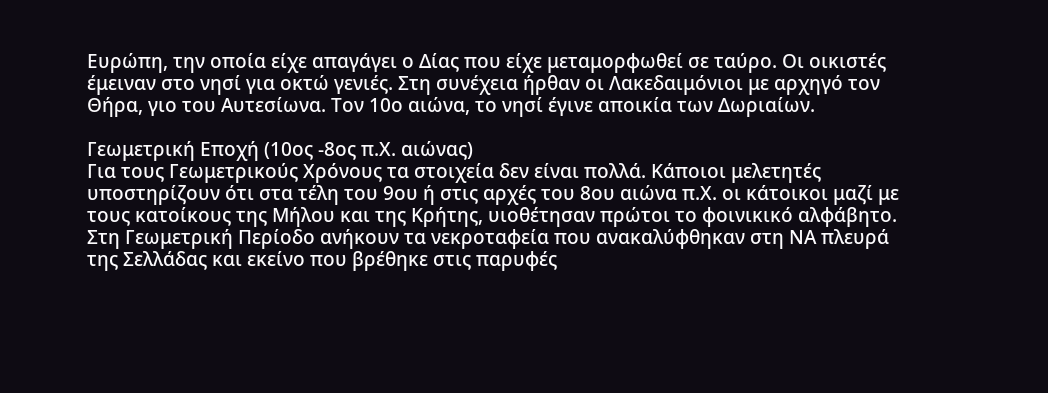Ευρώπη, την οποία είχε απαγάγει ο Δίας που είχε μεταμορφωθεί σε ταύρο. Οι οικιστές έμειναν στο νησί για οκτώ γενιές. Στη συνέχεια ήρθαν οι Λακεδαιμόνιοι με αρχηγό τον Θήρα, γιο του Αυτεσίωνα. Τον 10ο αιώνα, το νησί έγινε αποικία των Δωριαίων.

Γεωμετρική Εποχή (10ος -8ος π.Χ. αιώνας)
Για τους Γεωμετρικούς Χρόνους τα στοιχεία δεν είναι πολλά. Κάποιοι μελετητές υποστηρίζουν ότι στα τέλη του 9ου ή στις αρχές του 8ου αιώνα π.Χ. οι κάτοικοι μαζί με τους κατοίκους της Μήλου και της Κρήτης, υιοθέτησαν πρώτοι το φοινικικό αλφάβητο.
Στη Γεωμετρική Περίοδο ανήκουν τα νεκροταφεία που ανακαλύφθηκαν στη ΝΑ πλευρά της Σελλάδας και εκείνο που βρέθηκε στις παρυφές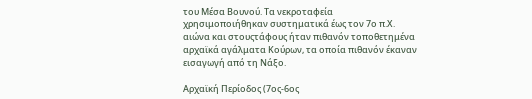του Μέσα Βουνού. Τα νεκροταφεία χρησιμοποιήθηκαν συστηματικά έως τον 7ο π.Χ. αιώνα και στουςτάφους ήταν πιθανόν τοποθετημένα αρχαϊκά αγάλματα Κούρων, τα οποία πιθανόν έκαναν εισαγωγή από τη Νάξο.

Αρχαϊκή Περίοδος (7ος-6ος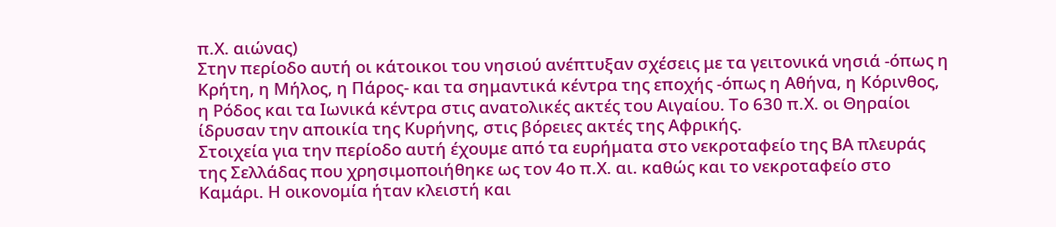π.Χ. αιώνας)
Στην περίοδο αυτή οι κάτοικοι του νησιού ανέπτυξαν σχέσεις με τα γειτονικά νησιά -όπως η Κρήτη, η Μήλος, η Πάρος- και τα σημαντικά κέντρα της εποχής -όπως η Αθήνα, η Κόρινθος, η Ρόδος και τα Ιωνικά κέντρα στις ανατολικές ακτές του Αιγαίου. Το 630 π.Χ. οι Θηραίοι ίδρυσαν την αποικία της Κυρήνης, στις βόρειες ακτές της Αφρικής.
Στοιχεία για την περίοδο αυτή έχουμε από τα ευρήματα στο νεκροταφείο της ΒΑ πλευράς της Σελλάδας που χρησιμοποιήθηκε ως τον 4ο π.Χ. αι. καθώς και το νεκροταφείο στο Καμάρι. Η οικονομία ήταν κλειστή και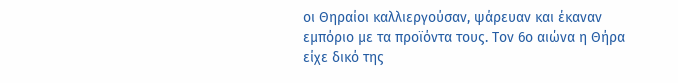οι Θηραίοι καλλιεργούσαν, ψάρευαν και έκαναν εμπόριο με τα προϊόντα τους. Τον 6ο αιώνα η Θήρα είχε δικό της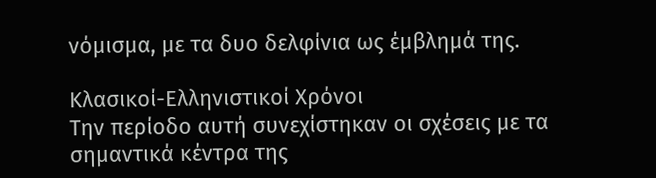νόμισμα, με τα δυο δελφίνια ως έμβλημά της.

Κλασικοί-Ελληνιστικοί Χρόνοι
Την περίοδο αυτή συνεχίστηκαν οι σχέσεις με τα σημαντικά κέντρα της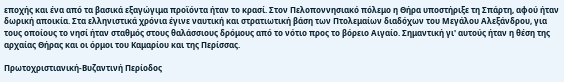εποχής και ένα από τα βασικά εξαγώγιμα προϊόντα ήταν το κρασί. Στον Πελοποννησιακό πόλεμο η Θήρα υποστήριξε τη Σπάρτη, αφού ήταν δωρική αποικία. Στα ελληνιστικά χρόνια έγινε ναυτική και στρατιωτική βάση των Πτολεμαίων διαδόχων του Μεγάλου Αλεξάνδρου, για τους οποίους το νησί ήταν σταθμός στους θαλάσσιους δρόμους από το νότιο προς το βόρειο Αιγαίο. Σημαντική γι' αυτούς ήταν η θέση της αρχαίας Θήρας και οι όρμοι του Καμαρίου και της Περίσσας.

Πρωτοχριστιανική-Βυζαντινή Περίοδος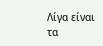Λίγα είναι τα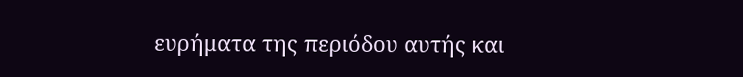ευρήματα της περιόδου αυτής και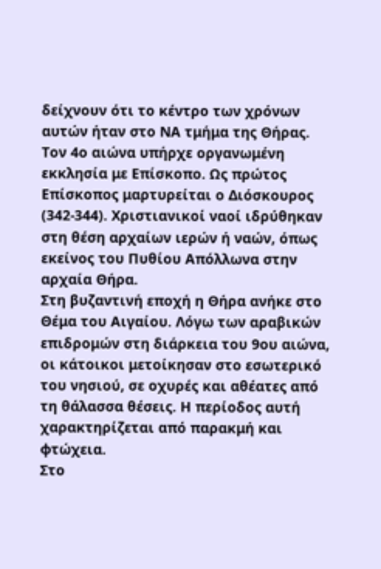δείχνουν ότι το κέντρο των χρόνων αυτών ήταν στο ΝΑ τμήμα της Θήρας. Τον 4ο αιώνα υπήρχε οργανωμένη εκκλησία με Eπίσκοπο. Ως πρώτος Eπίσκοπος μαρτυρείται ο Διόσκουρος (342-344). Χριστιανικοί ναοί ιδρύθηκαν στη θέση αρχαίων ιερών ή ναών, όπως εκείνος του Πυθίου Απόλλωνα στην αρχαία Θήρα.
Στη βυζαντινή εποχή η Θήρα ανήκε στο Θέμα του Αιγαίου. Λόγω των αραβικών επιδρομών στη διάρκεια του 9ου αιώνα, οι κάτοικοι μετοίκησαν στο εσωτερικό του νησιού, σε οχυρές και αθέατες από τη θάλασσα θέσεις. Η περίοδος αυτή χαρακτηρίζεται από παρακμή και φτώχεια.
Στο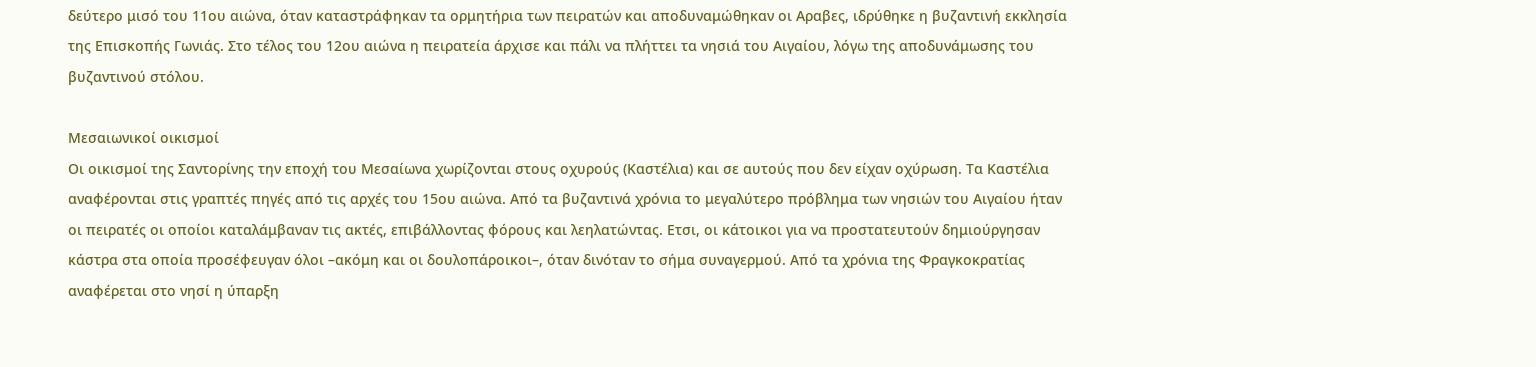δεύτερο μισό του 11ου αιώνα, όταν καταστράφηκαν τα ορμητήρια των πειρατών και αποδυναμώθηκαν οι Αραβες, ιδρύθηκε η βυζαντινή εκκλησία της Επισκοπής Γωνιάς. Στο τέλος του 12ου αιώνα η πειρατεία άρχισε και πάλι να πλήττει τα νησιά του Αιγαίου, λόγω της αποδυνάμωσης του βυζαντινού στόλου.

Μεσαιωνικοί οικισμοί
Οι οικισμοί της Σαντορίνης την εποχή του Μεσαίωνα χωρίζονται στους οχυρούς (Καστέλια) και σε αυτούς που δεν είχαν οχύρωση. Τα Καστέλια αναφέρονται στις γραπτές πηγές από τις αρχές του 15ου αιώνα. Από τα βυζαντινά χρόνια το μεγαλύτερο πρόβλημα των νησιών του Αιγαίου ήταν οι πειρατές οι οποίοι καταλάμβαναν τις ακτές, επιβάλλοντας φόρους και λεηλατώντας. Ετσι, οι κάτοικοι για να προστατευτούν δημιούργησαν κάστρα στα οποία προσέφευγαν όλοι –ακόμη και οι δουλοπάροικοι–, όταν δινόταν το σήμα συναγερμού. Από τα χρόνια της Φραγκοκρατίας αναφέρεται στο νησί η ύπαρξη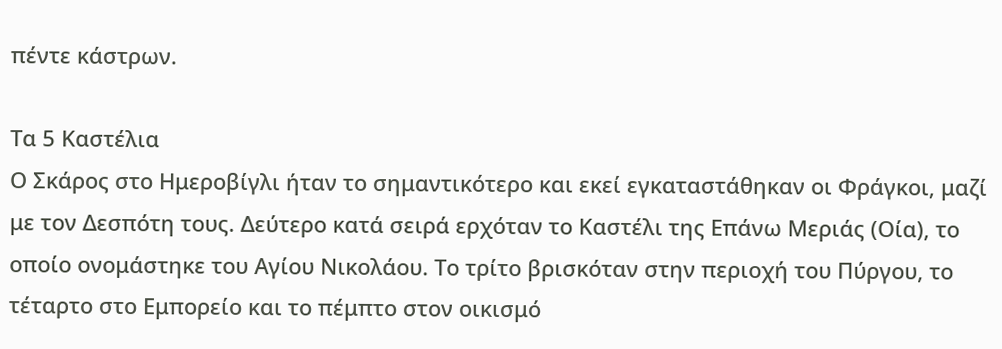πέντε κάστρων.

Τα 5 Καστέλια
Ο Σκάρος στο Ημεροβίγλι ήταν το σημαντικότερο και εκεί εγκαταστάθηκαν οι Φράγκοι, μαζί με τον Δεσπότη τους. Δεύτερο κατά σειρά ερχόταν το Καστέλι της Επάνω Μεριάς (Οία), το οποίο ονομάστηκε του Αγίου Νικολάου. Το τρίτο βρισκόταν στην περιοχή του Πύργου, το τέταρτο στο Εμπορείο και το πέμπτο στον οικισμό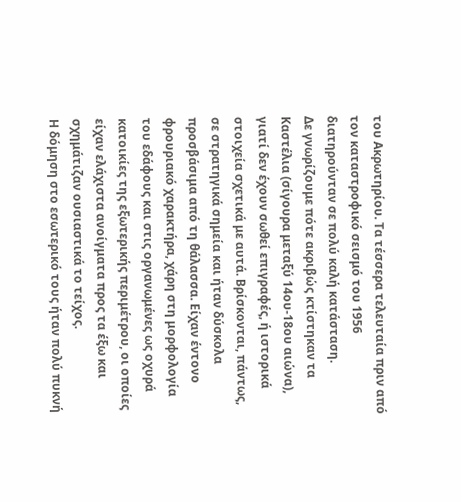του Ακρωτηρίου. Τα τέσσερα τελευταία πριν από τον καταστροφικό σεισμό του 1956 διατηρούνταν σε πολύ καλή κατάσταση.
Δε γνωρίζουμε πότε ακριβώς κτίστηκαν τα Καστέλια (σίγουρα μεταξύ 14ου-18ου αιώνα), γιατί δεν έχουν σωθεί επιγραφές, ή ιστορικά στοιχεία σχετικά με αυτά. Βρίσκονται, πάντως, σε στρατηγικά σημεία και ήταν δύσκολα προσβάσιμα από τη θάλασσα. Είχαν έντονο φρουριακό χαρακτήρα, χάρη στη μορφολογία του εδάφους και στις οργανωμένες ως οχυρά κατοικίες της εξωτερικής περιμέτρου, οι οποίες είχαν ελάχιστα ανοίγματα προς τα έξω και σχημάτιζαν ουσιαστικά το τείχος.
Η δόμηση στο εσωτερικό τους ήταν πολύ πυκνή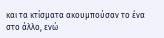και τα κτίσματα ακουμπούσαν το ένα στο άλλο, ενώ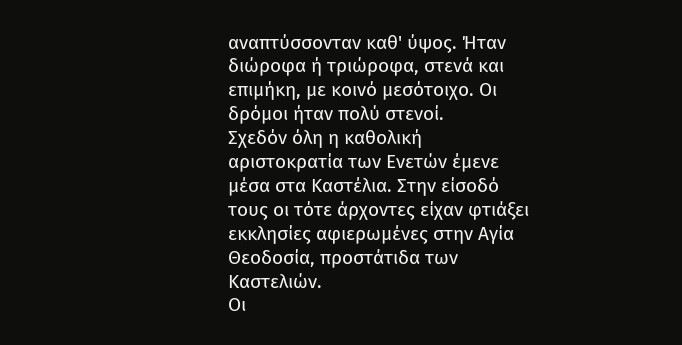αναπτύσσονταν καθ' ύψος. Ήταν διώροφα ή τριώροφα, στενά και επιμήκη, με κοινό μεσότοιχο. Οι δρόμοι ήταν πολύ στενοί.
Σχεδόν όλη η καθολική αριστοκρατία των Ενετών έμενε μέσα στα Καστέλια. Στην είσοδό τους οι τότε άρχοντες είχαν φτιάξει εκκλησίες αφιερωμένες στην Αγία Θεοδοσία, προστάτιδα των Καστελιών.
Οι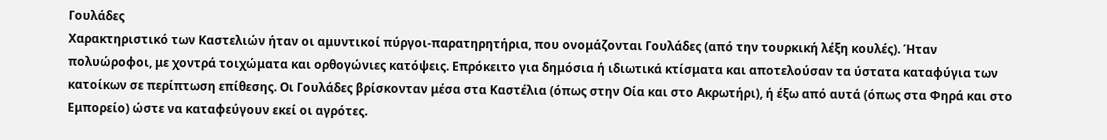Γουλάδες
Χαρακτηριστικό των Καστελιών ήταν οι αμυντικοί πύργοι-παρατηρητήρια, που ονομάζονται Γουλάδες (από την τουρκική λέξη κουλές). Ήταν πολυώροφοι, με χοντρά τοιχώματα και ορθογώνιες κατόψεις. Επρόκειτο για δημόσια ή ιδιωτικά κτίσματα και αποτελούσαν τα ύστατα καταφύγια των κατοίκων σε περίπτωση επίθεσης. Οι Γουλάδες βρίσκονταν μέσα στα Καστέλια (όπως στην Οία και στο Ακρωτήρι), ή έξω από αυτά (όπως στα Φηρά και στο Εμπορείο) ώστε να καταφεύγουν εκεί οι αγρότες.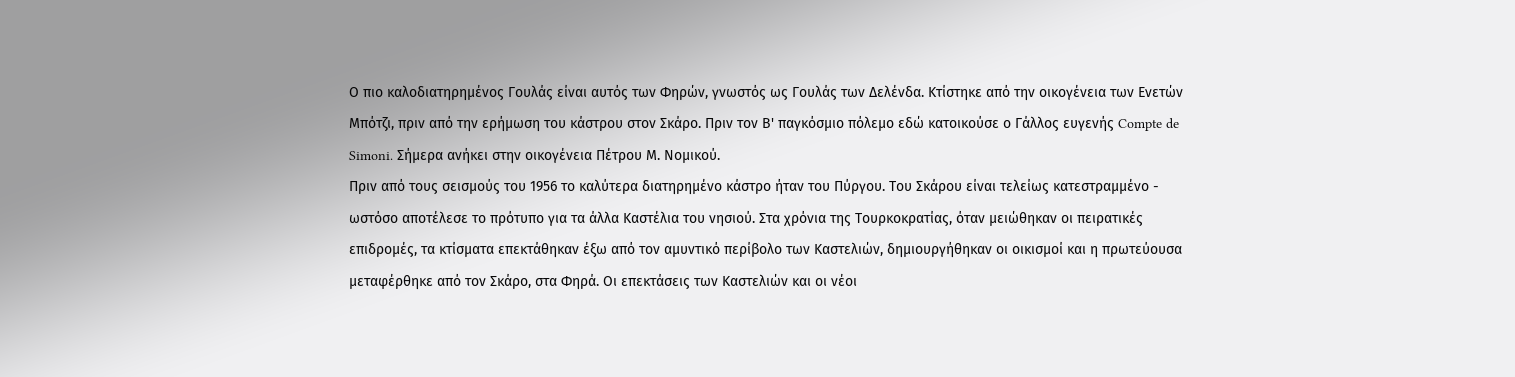Ο πιο καλοδιατηρημένος Γουλάς είναι αυτός των Φηρών, γνωστός ως Γουλάς των Δελένδα. Κτίστηκε από την οικογένεια των Ενετών Μπότζι, πριν από την ερήμωση του κάστρου στον Σκάρο. Πριν τον Β' παγκόσμιο πόλεμο εδώ κατοικούσε ο Γάλλος ευγενής Compte de Simoni. Σήμερα ανήκει στην οικογένεια Πέτρου Μ. Νομικού.
Πριν από τους σεισμούς του 1956 το καλύτερα διατηρημένο κάστρο ήταν του Πύργου. Του Σκάρου είναι τελείως κατεστραμμένο - ωστόσο αποτέλεσε το πρότυπο για τα άλλα Καστέλια του νησιού. Στα χρόνια της Τουρκοκρατίας, όταν μειώθηκαν οι πειρατικές επιδρομές, τα κτίσματα επεκτάθηκαν έξω από τον αμυντικό περίβολο των Καστελιών, δημιουργήθηκαν οι οικισμοί και η πρωτεύουσα μεταφέρθηκε από τον Σκάρο, στα Φηρά. Οι επεκτάσεις των Καστελιών και οι νέοι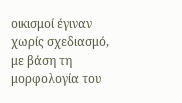οικισμοί έγιναν χωρίς σχεδιασμό, με βάση τη μορφολογία του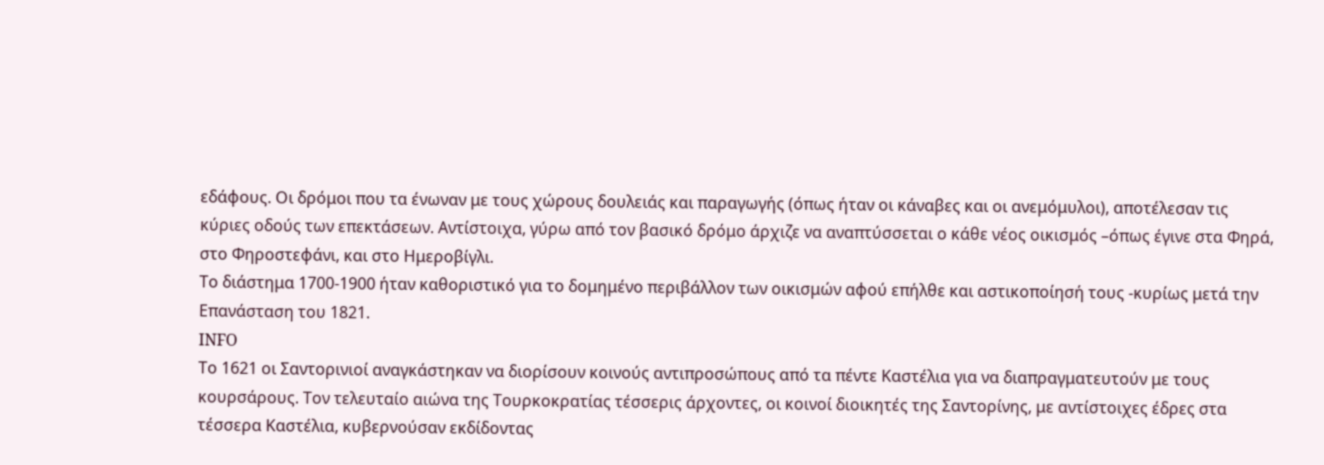εδάφους. Οι δρόμοι που τα ένωναν με τους χώρους δουλειάς και παραγωγής (όπως ήταν οι κάναβες και οι ανεμόμυλοι), αποτέλεσαν τις κύριες οδούς των επεκτάσεων. Αντίστοιχα, γύρω από τον βασικό δρόμο άρχιζε να αναπτύσσεται ο κάθε νέος οικισμός –όπως έγινε στα Φηρά, στο Φηροστεφάνι, και στο Ημεροβίγλι.
Το διάστημα 1700-1900 ήταν καθοριστικό για το δομημένο περιβάλλον των οικισμών αφού επήλθε και αστικοποίησή τους -κυρίως μετά την Επανάσταση του 1821.
INFO
Το 1621 οι Σαντορινιοί αναγκάστηκαν να διορίσουν κοινούς αντιπροσώπους από τα πέντε Καστέλια για να διαπραγματευτούν με τους κουρσάρους. Τον τελευταίο αιώνα της Τουρκοκρατίας τέσσερις άρχοντες, οι κοινοί διοικητές της Σαντορίνης, με αντίστοιχες έδρες στα τέσσερα Καστέλια, κυβερνούσαν εκδίδοντας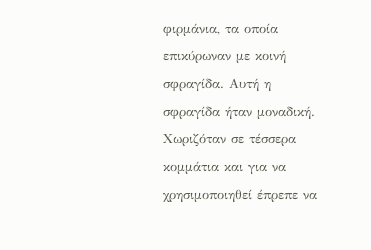φιρμάνια, τα οποία επικύρωναν με κοινή σφραγίδα. Αυτή η σφραγίδα ήταν μοναδική. Χωριζόταν σε τέσσερα κομμάτια και για να χρησιμοποιηθεί έπρεπε να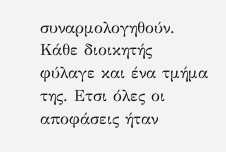συναρμολογηθούν. Κάθε διοικητής φύλαγε και ένα τμήμα της. Ετσι όλες οι αποφάσεις ήταν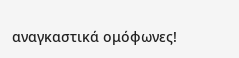αναγκαστικά ομόφωνες!